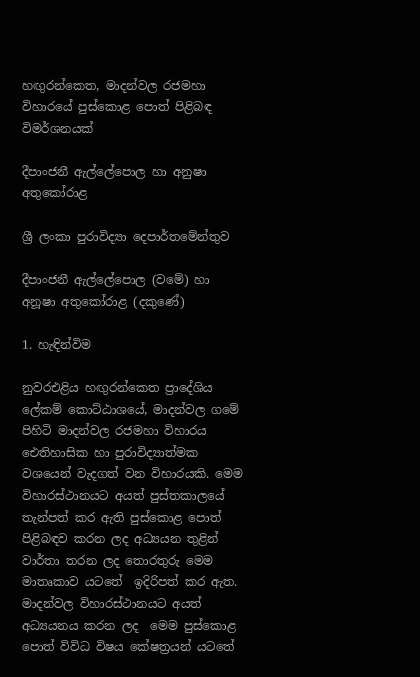හඟුරන්කෙත, මාදන්වල රජමහා විහාරයේ පුස්කොළ පොත් පිළිබඳ විමර්ශනයක්

දීපාංජනී ඇල්ලේපොල හා අනුෂා අතුකෝරාළ

ශ්‍රී ලංකා පුරාවිද්‍යා දෙපාර්තමේන්තුව

දීපාංජනී ඇල්ලේපොල (වමේ) හා අනූෂා අතුකෝරාළ (දකුණේ)

1. හැඳින්විම

නුවරඑළිය හඟුරන්කෙත ප්‍රාදේශිය ලේකම් කොට්ඨාශයේ, මාදන්වල ගමේ පිහිටි මාදන්වල රජමහා විහාරය ඓතිහාසික හා පුරාවිද්‍යාත්මක වශයෙන් වැදගත් වන විහාරයකි. මෙම විහාරස්ථානයට අයත් පුස්තකාලයේ තැන්පත් කර ඇති පුස්කොළ පොත් පිළිබඳව කරන ලද අධ්‍යයන තුළින් වාර්තා තරන ලද තොරතුරු මෙම මාතෘකාව යටතේ  ඉදිරිපත් කර ඇත. මාදන්වල විහාරස්ථානයට අයත් අධ්‍යයනය කරන ලද  මෙම පුස්කොළ පොත් විවිධ විෂය කේෂත්‍රයන් යටතේ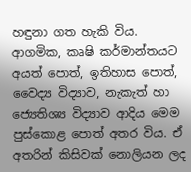හඳුනා ගත හැකි විය. ආගමික, කෘෂි කර්මාන්තයට අයත් පොත්, ඉතිහාස පොත්, වෛද්‍ය විද්‍යාව, නැකැත් හා ජ්‍යෙතිශ්‍ය විද්‍යාව ආදිය මෙම පුස්කොළ පොත් අතර විය. ඒ අතරින් කිසිවක් නොලියන ලද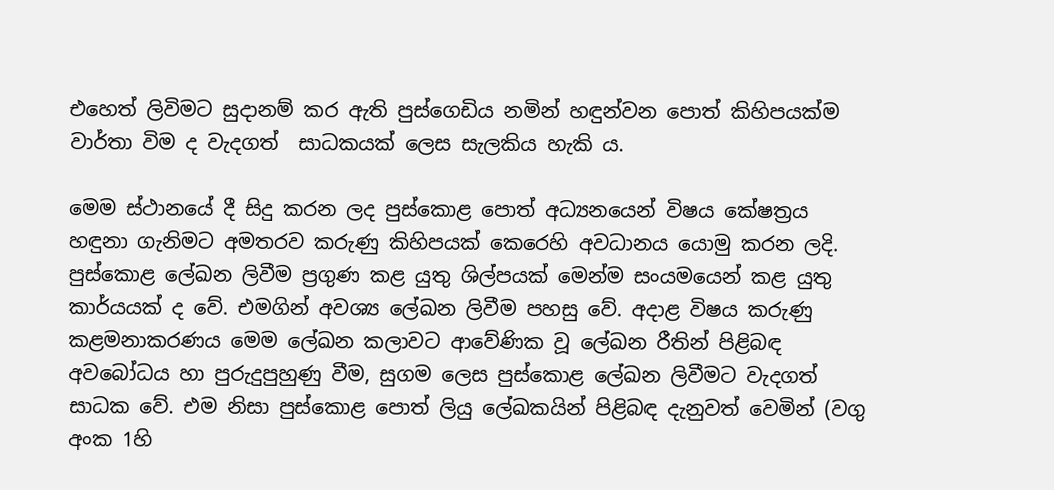එහෙත් ලිවිමට සුදානම් කර ඇති පුස්ගෙඩිය නමින් හඳුන්වන පොත් කිහිපයක්ම වාර්තා විම ද වැදගත්  සාධකයක් ලෙස සැලකිය හැකි ය.

මෙම ස්ථානයේ දී සිදු කරන ලද පුස්කොළ පොත් අධ්‍යනයෙන් විෂය කේෂත්‍රය හඳුනා ගැනිමට අමතරව කරුණු කිහිපයක් කෙරෙහි අවධානය යොමු කරන ලදි.  පුස්කොළ ලේඛන ලිවීම ප්‍රගුණ කළ යුතු ශිල්පයක් මෙන්ම සංයමයෙන් කළ යුතු කාර්යයක් ද වේ. එමගින් අවශ්‍ය ලේඛන ලිවීම පහසු වේ. අදාළ විෂය කරුණු කළමනාකරණය මෙම ලේඛන කලාවට ආවේණික වූ ලේඛන රීතින් පිළිබඳ අවබෝධය හා පුරුදුපුහුණු වීම, සුගම ලෙස පුස්කොළ ලේඛන ලිවීමට වැදගත් සාධක වේ. එම නිසා පුස්කොළ පොත් ලියු ලේඛකයින් පිළිබඳ දැනුවත් වෙමින් (වගු අංක 1හි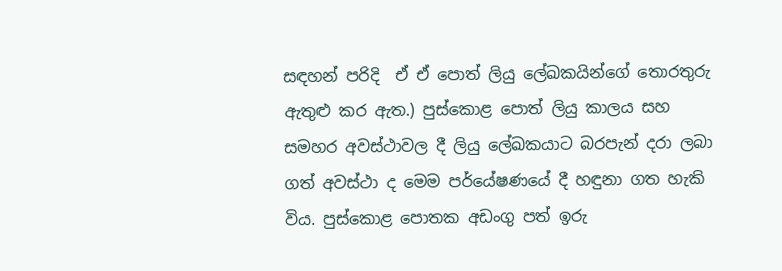සඳහන් පරිදි  ඒ ඒ පොත් ලියු ලේඛකයින්ගේ තොරතුරු ඇතුළු කර ඇත.) පුස්කොළ පොත් ලියු කාලය සහ සමහර අවස්ථාවල දී ලියු ලේඛකයාට බරපැන් දරා ලබා ගත් අවස්ථා ද මෙම පර්යේෂණයේ දී හඳුනා ගත හැකි විය. පුස්කොළ පොතක අඩංගු පත් ඉරු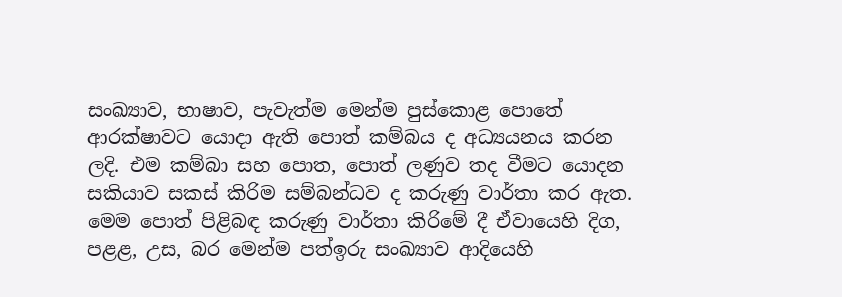සංඛ්‍යාව, භාෂාව, පැවැත්ම මෙන්ම පුස්කොළ පොතේ ආරක්ෂාවට යොදා ඇති පොත් කම්බය ද අධ්‍යයනය කරන ලදි. එම කම්බා සහ පොත, පොත් ලණුව තද වීමට යොදන සකියාව සකස් කිරිම සම්බන්ධව ද කරුණු වාර්තා කර ඇත. මෙම පොත් පිළිබඳ කරුණු වාර්තා කිරිමේ දී ඒවායෙහි දිග, පළළ, උස, බර මෙන්ම පත්ඉරු සංඛ්‍යාව ආදියෙහි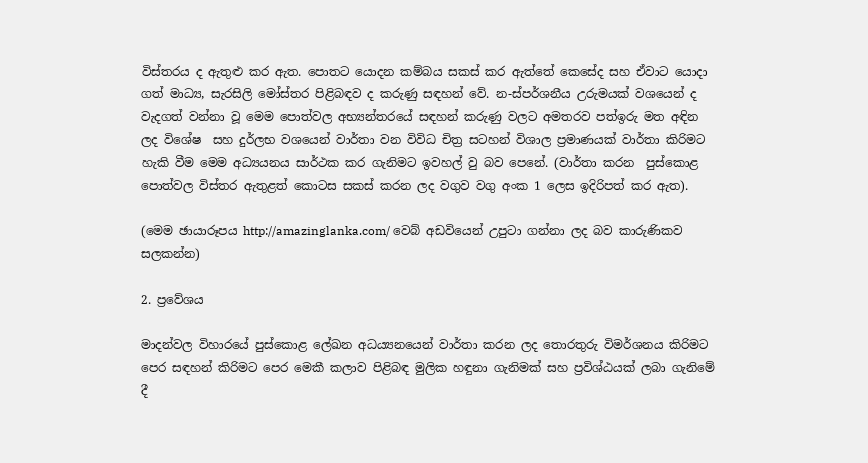විස්තරය ද ඇතුළු කර ඇත. පොතට යොදන කම්බය සකස් කර ඇත්තේ කෙසේද සහ ඒවාට යොදා ගත් මාධ්‍ය, සැරසිලි මෝස්තර පිළිබඳව ද කරුණු සඳහන් වේ. න-ස්පර්ශනීය උරුමයක් වශයෙන් ද වැදගත් වන්නා වූ මෙම පොත්වල අභ්‍යන්තරයේ සඳහන් කරුණු වලට අමතරව පත්ඉරු මත අඳින ලද විශේෂ  සහ දුර්ලභ වශයෙන් වාර්තා වන විවිධ චිත්‍ර සටහන් විශාල ප්‍රමාණයක් වාර්තා කිරිමට හැකි වීම මෙම අධ්‍යයනය සාර්ථක කර ගැනිමට ඉවහල් වු බව පෙනේ. (වාර්තා කරන  පුස්කොළ පොත්වල විස්තර ඇතුළත් කොටස සකස් කරන ලද වගුව වගු අංක 1 ලෙස ඉදිරිපත් කර ඇත).

(මෙම ඡායාරූපය http://amazinglanka.com/ වෙබ් අඩවියෙන් උපුටා ගන්නා ලද බව කාරුණිකව සලකන්න)

2. ප්‍රවේශය

මාදන්වල විහාරයේ පුස්කොළ ලේඛන අධය්‍යනයෙන් වාර්තා කරන ලද තොරතුරු විමර්ශනය කිරිමට පෙර සඳහන් කිරිමට පෙර මෙකී කලාව පිළිබඳ මුලික හඳුනා ගැනිමක් සහ ප්‍රවිශ්ඨයක් ලබා ගැනිමේ දී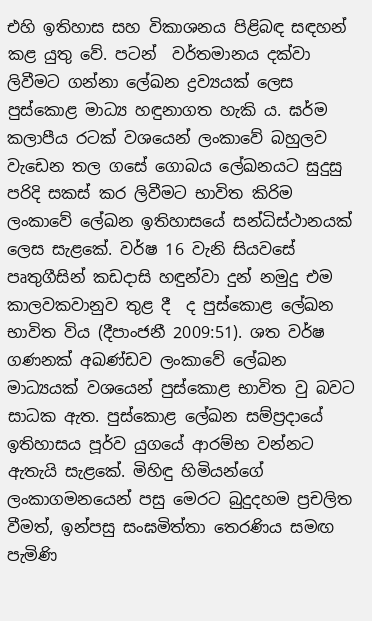එහි ඉතිහාස සහ විකාශනය පිළිබඳ සඳහන් කළ යුතු වේ. පටන්  වර්තමානය දක්වා ලිවීමට ගන්නා ලේඛන ද්‍රව්‍යයක් ලෙස පුස්කොළ මාධ්‍ය හඳුනාගත හැකි ය. ඝර්ම කලාපීය රටක් වශයෙන් ලංකාවේ බහුලව වැඩෙන තල ගසේ ගොබය ලේඛනයට සුදුසු පරිදි සකස් කර ලිවීමට භාවිත කිරිම ලංකාවේ ලේඛන ඉතිහාසයේ සන්ධිස්ථානයක් ලෙස සැළකේ. වර්ෂ 16 වැනි සියවසේ පෘතුගීසින් කඩදාසි හඳුන්වා දුන් නමුදු එම කාලවකවානුව තුළ දී  ද පුස්කොළ ලේඛන භාවිත විය (දීපාංජනී 2009:51). ශත වර්ෂ ගණනක් අඛණ්ඩව ලංකාවේ ලේඛන මාධ්‍යයක් වශයෙන් පුස්කොළ භාවිත වු බවට සාධක ඇත. පුස්කොළ ලේඛන සම්ප්‍රදායේ ඉතිහාසය පූර්ව යුගයේ ආරම්භ වන්නට ඇතැයි සැළකේ. මිහිඳු හිමියන්ගේ ලංකාගමනයෙන් පසු මෙරට බුදුදහම ප්‍රචලිත වීමත්, ඉන්පසු සංඝමිත්තා තෙරණිය සමඟ පැමිණි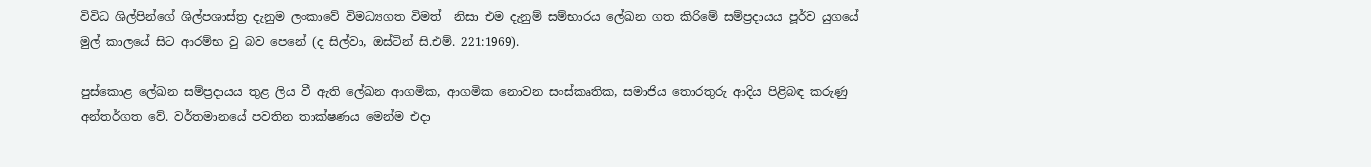විවිධ ශිල්පින්ගේ ශිල්පශාස්ත්‍ර දැනුම ලංකාවේ විමධ්‍යගත විමත්  නිසා එම දැනුම් සම්භාරය ලේඛන ගත කිරිමේ සම්ප්‍රදායය පූර්ව යුගයේ මුල් කාලයේ සිට ආරම්භ වු බව පෙනේ (ද සිල්වා, ඔස්ටින් සි.එම්. 221:1969).

පුස්කොළ ලේඛන සම්ප්‍රදායය තුළ ලිය වී ඇති ලේඛන ආගමික, ආගමික නොවන සංස්කෘතික, සමාජිය තොරතුරු ආදිය පිළිබඳ කරුණු අන්තර්ගත වේ. වර්තමානයේ පවතින තාක්ෂණය මෙන්ම එදා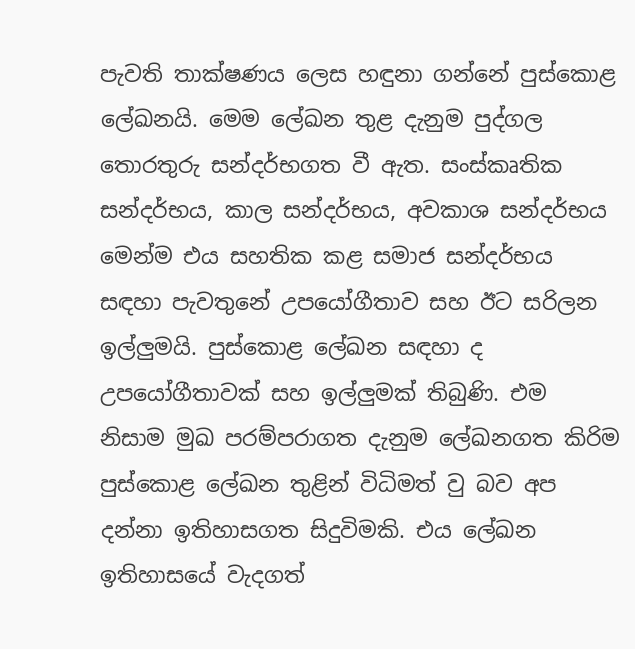පැවති තාක්ෂණය ලෙස හඳුනා ගන්නේ පුස්කොළ ලේඛනයි. මෙම ලේඛන තුළ දැනුම පුද්ගල තොරතුරු සන්දර්භගත වී ඇත. සංස්කෘතික සන්දර්භය, කාල සන්දර්භය, අවකාශ සන්දර්භය මෙන්ම එය සහතික කළ සමාජ සන්දර්භය සඳහා පැවතුනේ උපයෝගීතාව සහ ඊට සරිලන ඉල්ලුමයි. පුස්කොළ ලේඛන සඳහා ද උපයෝගීතාවක් සහ ඉල්ලුමක් තිබුණි. එම නිසාම මුඛ පරම්පරාගත දැනුම ලේඛනගත කිරිම පුස්කොළ ලේඛන තුළින් විධිමත් වු බව අප දන්නා ඉතිහාසගත සිදුවිමකි. එය ලේඛන ඉතිහාසයේ වැදගත්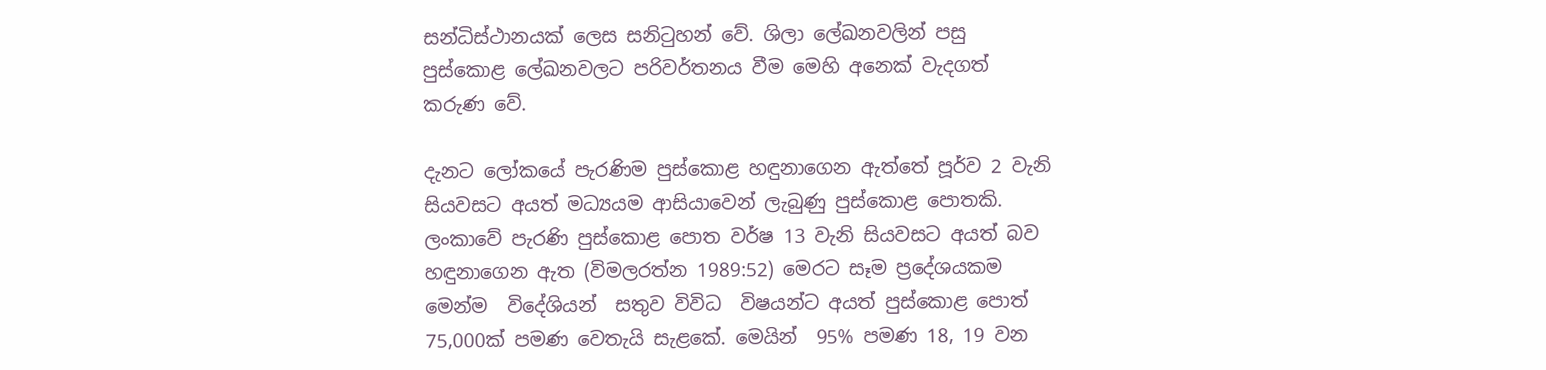සන්ධිස්ථානයක් ලෙස සනිටුහන් වේ. ශිලා ලේඛනවලින් පසු පුස්කොළ ලේඛනවලට පරිවර්තනය වීම මෙහි අනෙක් වැදගත් කරුණ වේ.

දැනට ලෝකයේ පැරණිම පුස්කොළ හඳුනාගෙන ඇත්තේ පූර්ව 2 වැනි සියවසට අයත් මධ්‍යයම ආසියාවෙන් ලැබුණු පුස්කොළ පොතකි. ලංකාවේ පැරණි පුස්කොළ පොත වර්ෂ 13 වැනි සියවසට අයත් බව හඳුනාගෙන ඇත (විමලරත්න 1989:52) මෙරට සෑම ප්‍රදේශයකම මෙන්ම  විදේශියන්  සතුව විවිධ  විෂයන්ට අයත් පුස්කොළ පොත් 75,000ක් පමණ වෙතැයි සැළකේ. මෙයින්  95% පමණ 18, 19 වන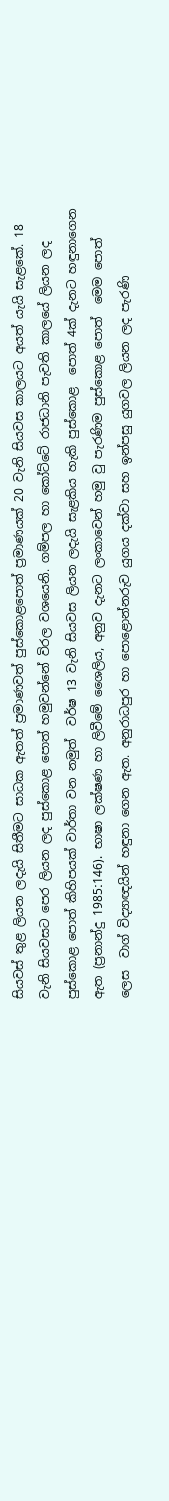සියවස් තුළ ලියන ලදැයි සිතීමට සාධක ඇතත් ප්‍රමාණවත් පුස්කොළපොත් ප්‍රමාණයක් 20 වැනි සියවස කාලයට අයත් යැයි සැළකේ. 18 වැනි සියවසට පෙර ලියන ලද පුස්කොළ පොත් හමුවන්නේ විරල වශයෙනි. ගම්පල හා කෝට්ටේ රාජධානි පැවති කාලයේ ලියන ලද පුස්කොළ පොත් කිහිපයක් වාර්තා වන නමුත්  වර්ෂ 13 වැනි සියවස ලියන ලදැයි සැළකිය හැකි පුස්කොළ  පොත් 4ක් දැනට හඳුනාගෙන ඇත (ප්‍රනාන්දු 1985ː146). භාෂා ලක්ෂණ හා ලිවීමේ ශෛලිය, අනුව දැනට ලංකාවෙන් හමු වු පැරණිම පුස්කොළ පොත්  මෙම පොත් ලෙස  වාග් විද්‍යාඥයින් හඳුනා ගෙන ඇත. අනුරාධපුර හා පොළොන්නරුව යුගය දක්වා සහ ඉන්පසු යුගවල ලියන ලද පැරණි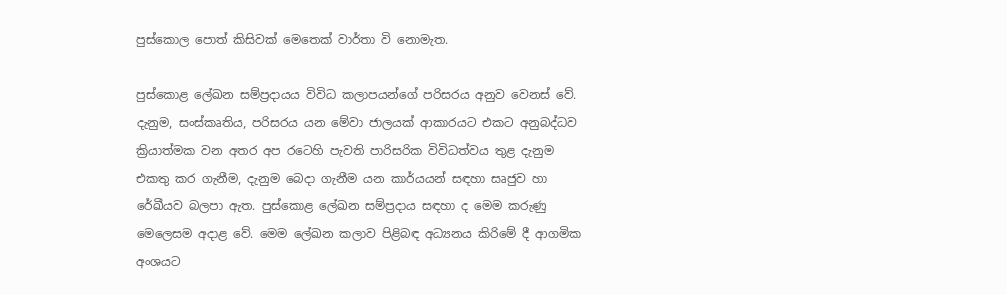පුස්කොල පොත් කිසිවක් මෙතෙක් වාර්තා වි නොමැත.

පුස්කොළ ලේඛන සම්ප්‍රදායය විවිධ කලාපයන්ගේ පරිසරය අනුව වෙනස් වේ. දැනුම, සංස්කෘතිය, පරිසරය යන මේවා ජාලයක් ආකාරයට එකට අනුබද්ධව ක්‍රියාත්මක වන අතර අප රටෙහි පැවති පාරිසරික විවිධත්වය තුළ දැනුම එකතු කර ගැනීම, දැනුම බෙදා ගැනීම යන කාර්යයන් සඳහා සෘජුව හා රේඛීයව බලපා ඇත. පුස්කොළ ලේඛන සම්ප්‍රදාය සඳහා ද මෙම කරුණු මෙලෙසම අදාළ වේ. මෙම ලේඛන කලාව පිළිබඳ අධ්‍යනය කිරිමේ දී ආගමික අංශයට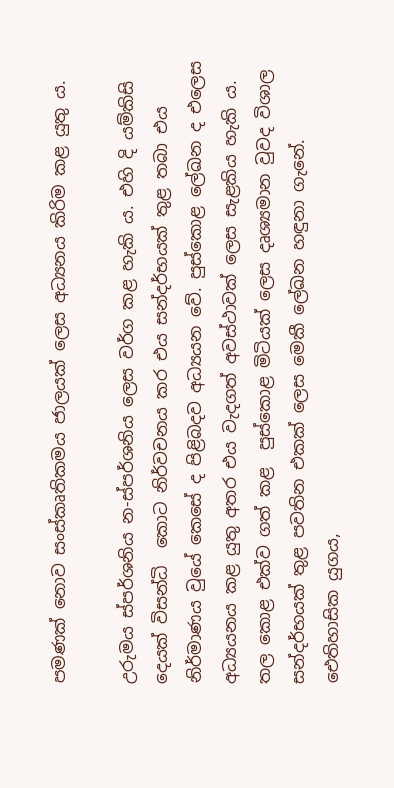පමණක් නොව සංස්කෘතිකමය ජාලයක් ලෙස අධ්‍යනය කිරිම කළ යුතු ය.

උරුමය ස්පර්ශනිය න-ස්පර්ශනිය ලෙස වර්ග කළ හැකි ය. එහි දි යම්කිසි දෙයක් විසන්ධි  කොට නිර්වචනය කර එය සන්දර්භයක් තුළ තබා එය නිර්මාණය වුයේ කෙසේ ද පිළිබදව අධ්‍යයන වේ. පුස්කොළ ලේඛන ද එලෙස අධ්‍යයනය කළ යුතු අතර එය වැදගත් අවස්ථාවක් ලෙස සැළකිය හැකි ය. තල කොළ එක්ව ගත් කළ  පුස්කොළ මිටියක් ලෙස දෘශ්‍යමාන වුවද විශාල සන්දර්භයක් තුළ පවතින එකක් ලෙස මෙකී ලේඛන හඳුනා ගැනේ. ඓතිහාසික යුගය,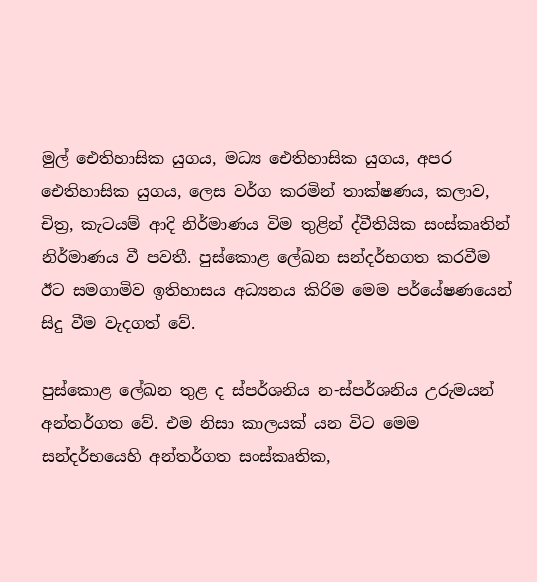මුල් ඓතිහාසික යුගය, මධ්‍ය ඓතිහාසික යුගය, අපර ඓතිහාසික යුගය, ලෙස වර්ග කරමින් තාක්ෂණය, කලාව, චිත්‍ර, කැටයම් ආදි නිර්මාණය විම තුළින් ද්වීතියික සංස්කෘතින් නිර්මාණය වී පවතී. පුස්කොළ ලේඛන සන්දර්භගත කරවීම ඊට සමගාමිව ඉතිහාසය අධ්‍යනය කිරිම මෙම පර්යේෂණයෙන් සිදු වීම වැදගත් වේ.

පුස්කොළ ලේඛන තුළ ද ස්පර්ශනිය න-ස්පර්ශනිය උරුමයන් අන්තර්ගත වේ. එම නිසා කාලයක් යන විට මෙම සන්දර්භයෙහි අන්තර්ගත සංස්කෘතික,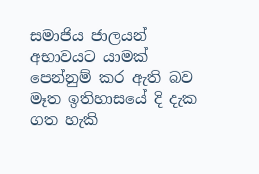සමාජිය ජාලයන් අභාවයට යාමක් පෙන්නුම් කර ඇති බව මෑත ඉතිහාසයේ දි දැක ගත හැකි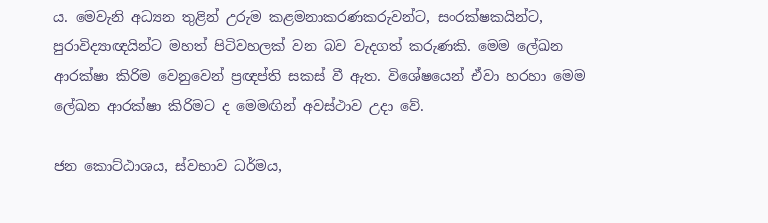ය. මෙවැනි අධ්‍යන තුළින් උරුම කළමනාකරණකරුවන්ට, සංරක්ෂකයින්ට, පුරාවිද්‍යාඥයින්ට මහත් පිටිවහලක් වන බව වැදගත් කරුණකි. මෙම ලේඛන ආරක්ෂා කිරිම වෙනුවෙන් ප්‍රඥප්ති සකස් වී ඇත. විශේෂයෙන් ඒවා හරහා මෙම ලේඛන ආරක්ෂා කිරිමට ද මෙමඟින් අවස්ථාව උදා වේ.

ජන කොට්ඨාශය, ස්වභාව ධර්මය,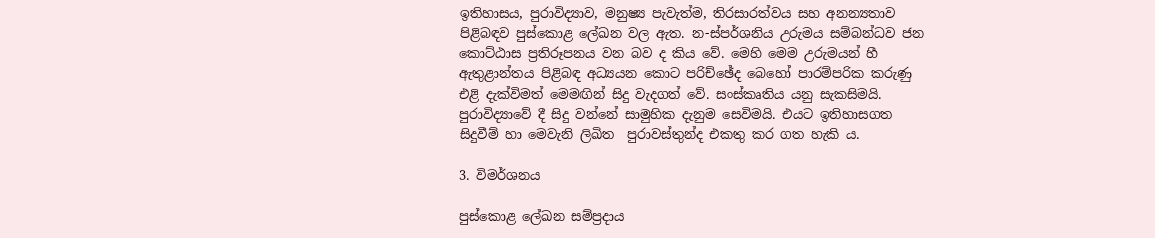ඉතිහාසය, පුරාවිද්‍යාව, මනුෂ්‍ය පැවැත්ම, තිරසාරත්වය සහ අනන්‍යතාව පිළිබඳව පුස්කොළ ලේඛන වල ඇත. න-ස්පර්ශනිය උරුමය සම්බන්ධව ජන කොට්ඨාස ප්‍රතිරූපනය වන බව ද කිය වේ. මෙහි මෙම උරුමයන් හී ඇතුළාන්තය පිළිබඳ අධ්‍යයන කොට පරිච්ඡේද බෙහෝ පාරම්පරික කරුණු එළි දැක්විමත් මෙමඟින් සිදු වැදගත් වේ. සංස්කෘතිය යනු සැකසිමයි. පුරාවිද්‍යාවේ දී සිදු වන්නේ සාමුහික දැනුම සෙවිමයි. එයට ඉතිහාසගත සිදුවීම් හා මෙවැනි ලිඛිත  පුරාවස්තුන්ද එකතු කර ගත හැකි ය.

3. විමර්ශනය

පුස්කොළ ලේඛන සම්ප්‍රදාය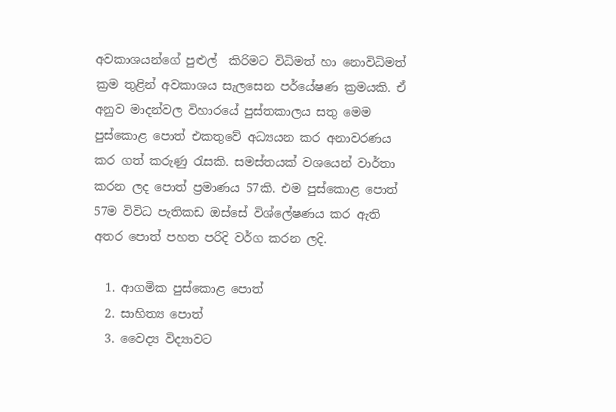අවකාශයන්ගේ පුළුල්  කිරිමට විධිමත් හා නොවිධිමත් ක්‍රම තුළින් අවකාශය සැලසෙන පර්යේෂණ ක්‍රමයකි. ඒ අනුව මාදන්වල විහාරයේ පුස්තකාලය සතු මෙම පුස්කොළ පොත් එකතුවේ අධ්‍යයන කර අනාවරණය කර ගත් කරුණු රැසකි. සමස්තයක් වශයෙන් වාර්තා කරන ලද පොත් ප්‍රමාණය 57කි. එම පුස්කොළ පොත් 57ම විවිධ පැතිකඩ ඔස්සේ විශ්ලේෂණය කර ඇති අතර පොත් පහත පරිදි වර්ග කරන ලදි.

  1. ආගමික පුස්කොළ පොත්
  2. සාහිත්‍ය පොත්
  3. වෛද්‍ය විද්‍යාවට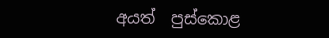අයත්  පුස්කොළ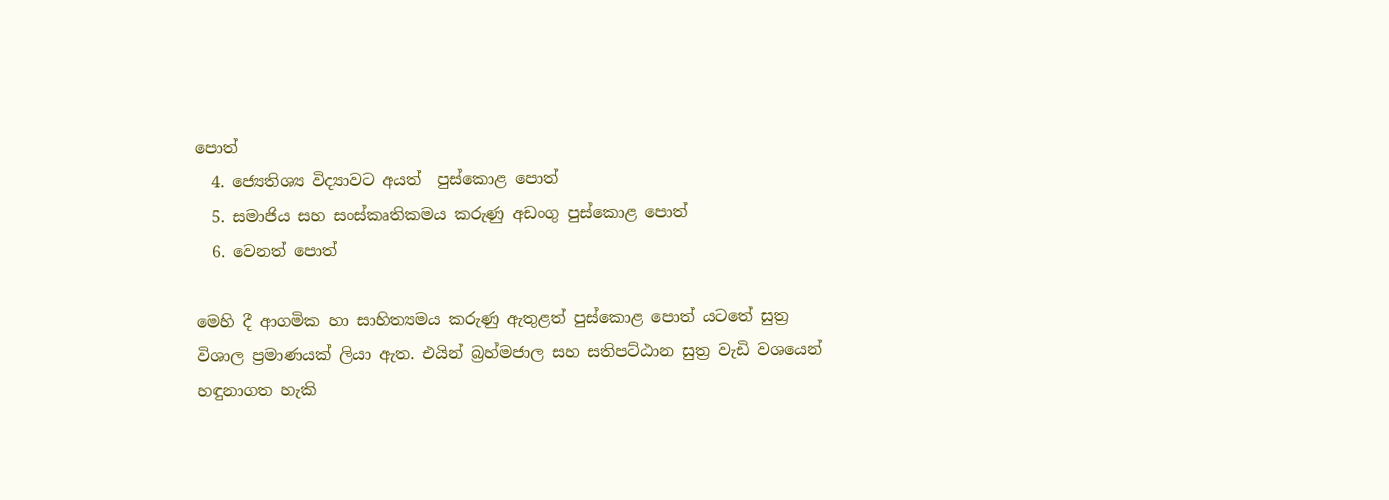පොත්
  4. ජ්‍යෙතිශ්‍ය විද්‍යාවට අයත්  පුස්කොළ පොත්
  5. සමාජිය සහ සංස්කෘතිකමය කරුණු අඩංගු පුස්කොළ පොත්
  6. වෙනත් පොත්

මෙහි දී ආගමික හා සාහිත්‍යමය කරුණු ඇතුළත් පුස්කොළ පොත් යටතේ සුත්‍ර විශාල ප්‍රමාණයක් ලියා ඇත. එයින් බ්‍රහ්මජාල සහ සතිපට්ඨාන සුත්‍ර වැඩි වශයෙන් හඳුනාගත හැකි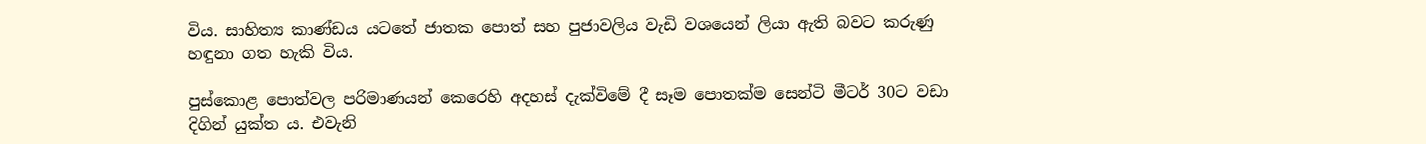විය. සාහිත්‍ය කාණ්ඩය යටතේ ජාතක පොත් සහ පුජාවලිය වැඩි වශයෙන් ලියා ඇති බවට කරුණු හඳුනා ගත හැකි විය.

පුස්කොළ පොත්වල පරිමාණයන් කෙරෙහි අදහස් දැක්විමේ දී සෑම පොතක්ම සෙන්ටි මීටර් 30ට වඩා දිගින් යුක්ත ය. එවැනි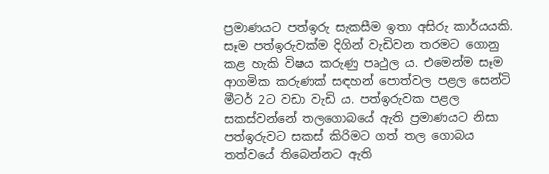ප්‍රමාණයට පත්ඉරු සැකසීම ඉතා අසිරු කාර්යයකි. සෑම පත්ඉරුවක්ම දිගින් වැඩිවන තරමට ගොනු කළ හැකි විෂය කරුණු පෘථුල ය. එමෙන්ම සෑම ආගමික කරුණක් සඳහන් පොත්වල පළල සෙන්ටි මීටර් 2ට වඩා වැඩි ය. පත්ඉරුවක පළල සකස්වන්නේ තලගොබයේ ඇති ප්‍රමාණයට නිසා පත්ඉරුවට සකස් කිරිමට ගත් තල ගොබය තත්වයේ තිබෙන්නට ඇති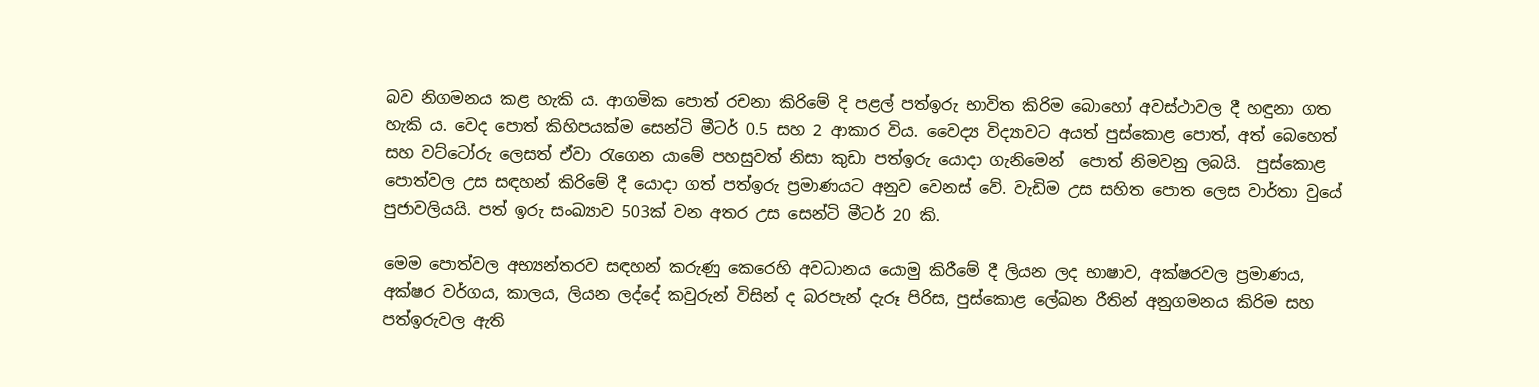බව නිගමනය කළ හැකි ය. ආගමික පොත් රචනා කිරිමේ දි පළල් පත්ඉරු භාවිත කිරිම බොහෝ අවස්ථාවල දී හඳුනා ගත හැකි ය. වෙද පොත් කිහිපයක්ම සෙන්ටි මීටර් 0.5 සහ 2 ආකාර විය. වෛද්‍ය විද්‍යාවට අයත් පුස්කොළ පොත්, අත් බෙහෙත් සහ වට්ටෝරු ලෙසත් ඒවා රැගෙන යාමේ පහසුවත් නිසා කුඩා පත්ඉරු යොදා ගැනිමෙන්  පොත් නිමවනු ලබයි.  පුස්කොළ පොත්වල උස සඳහන් කිරිමේ දී යොදා ගත් පත්ඉරු ප්‍රමාණයට අනුව වෙනස් වේ. වැඩිම උස සහිත පොත ලෙස වාර්තා වුයේ පුජාවලියයි. පත් ඉරු සංඛ්‍යාව 503ක් වන අතර උස සෙන්ටි මීටර් 20 කි.

මෙම පොත්වල අභ්‍යන්තරව සඳහන් කරුණු කෙරෙහි අවධානය යොමු කිරීමේ දී ලියන ලද භාෂාව, අක්ෂරවල ප්‍රමාණය, අක්ෂර වර්ගය, කාලය, ලියන ලද්දේ කවුරුන් විසින් ද බරපැන් දැරූ පිරිස, පුස්කොළ ලේඛන රීතින් අනුගමනය කිරිම සහ පත්ඉරුවල ඇති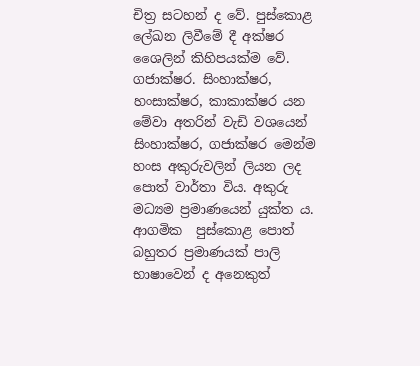චිත්‍ර සටහන් ද වේ. පුස්කොළ ලේඛන ලිවීමේ දී අක්ෂර ශෛලින් කිහිපයක්ම වේ. ගජාක්ෂර. සිංහාක්ෂර, හංසාක්ෂර, කාකාක්ෂර යන මේවා අතරින් වැඩි වශයෙන් සිංහාක්ෂර, ගජාක්ෂර මෙන්ම හංස අකුරුවලින් ලියන ලද පොත් වාර්තා විය. අකුරු මධ්‍යම ප්‍රමාණයෙන් යුක්ත ය. ආගමික  පුස්කොළ පොත් බහුතර ප්‍රමාණයක් පාලි භාෂාවෙන් ද අනෙකුත්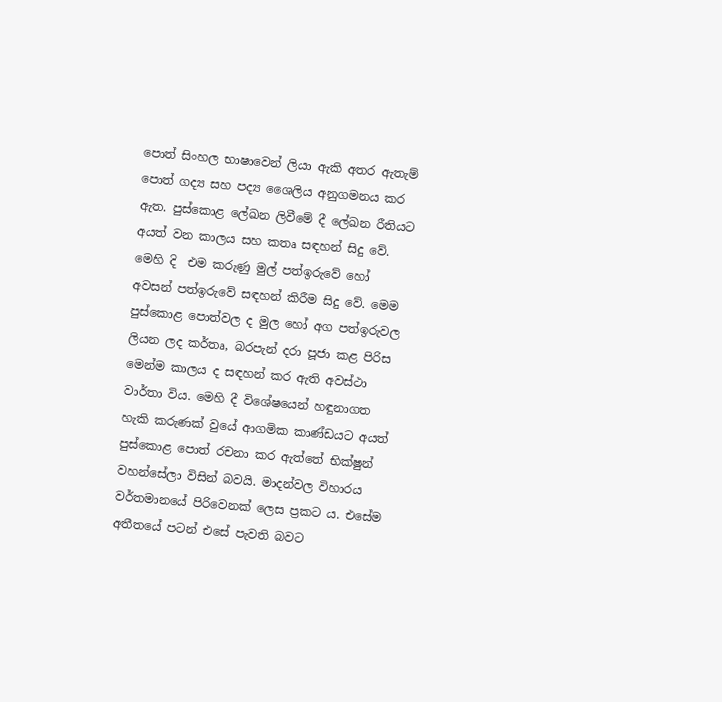පොත් සිංහල භාෂාවෙන් ලියා ඇකි අතර ඇතැම් පොත් ගද්‍ය සහ පද්‍ය ශෛලිය අනුගමනය කර ඇත. පුස්කොළ ලේඛන ලිවීමේ දී ලේඛන රීතියට අයත් වන කාලය සහ කතෘ සඳහන් සිදු වේ. මෙහි දි  එම කරුණු මුල් පත්ඉරුවේ හෝ අවසන් පත්ඉරුවේ සඳහන් කිරීම සිදු වේ. මෙම පුස්කොළ පොත්වල ද මුල හෝ අග පත්ඉරුවල ලියන ලද කර්තෘ, බරපැන් දරා පූජා කළ පිරිස මෙන්ම කාලය ද සඳහන් කර ඇති අවස්ථා වාර්තා විය. මෙහි දී විශේෂයෙන් හඳුනාගත හැකි කරුණක් වුයේ ආගමික කාණ්ඩයට අයත් පුස්කොළ පොත් රචනා කර ඇත්තේ භික්ෂුන් වහන්සේලා විසින් බවයි. මාදන්වල විහාරය වර්තමානයේ පිරිවෙනක් ලෙස ප්‍රකට ය. එසේම අතීතයේ පටන් එසේ පැවති බවට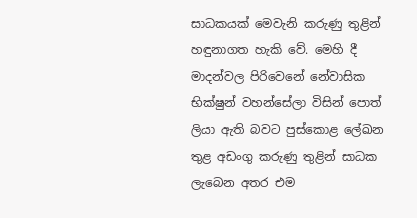සාධකයක් මෙවැනි කරුණු තුළින් හඳුනාගත හැකි වේ. මෙහි දී මාදන්වල පිරිවෙනේ නේවාසික භික්ෂුන් වහන්සේලා විසින් පොත් ලියා ඇති බවට පුස්කොළ ලේඛන තුළ අඩංගු කරුණු තුළින් සාධක ලැබෙන අතර එම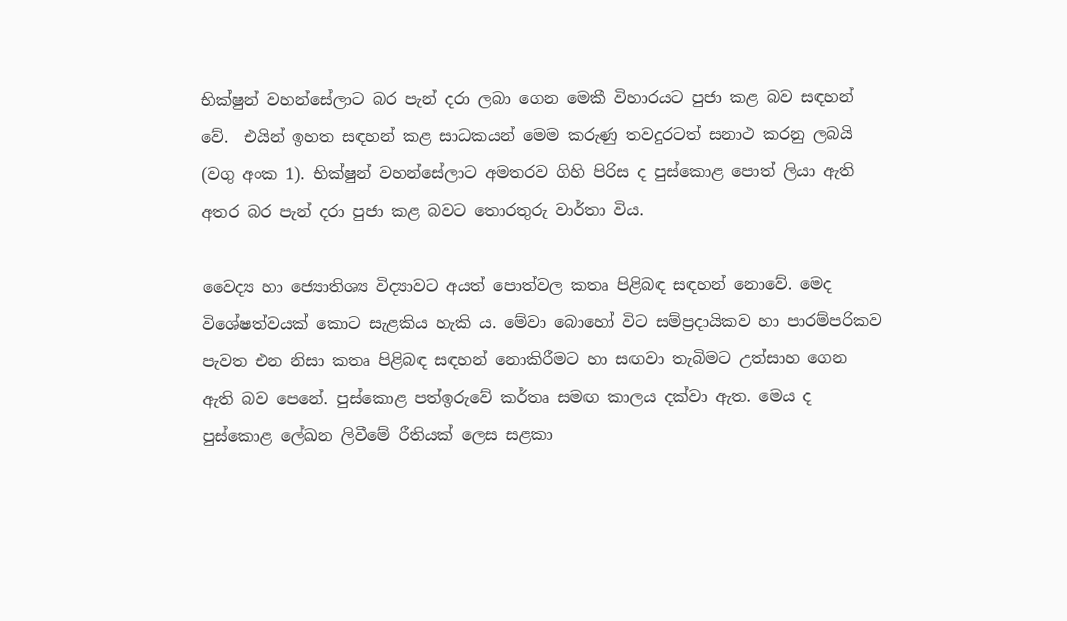භික්ෂුන් වහන්සේලාට බර පැන් දරා ලබා ගෙන මෙකී විහාරයට පුජා කළ බව සඳහන් වේ.  එයින් ඉහත සඳහන් කළ සාධකයන් මෙම කරුණු තවදුරටත් සනාථ කරනු ලබයි (වගු අංක 1). භික්ෂුන් වහන්සේලාට අමතරව ගිහි පිරිස ද පුස්කොළ පොත් ලියා ඇති අතර බර පැන් දරා පුජා කළ බවට තොරතුරු වාර්තා විය.

වෛද්‍ය හා ජ්‍යොතිශ්‍ය විද්‍යාවට අයත් පොත්වල කතෘ පිළිබඳ සඳහන් නොවේ. මෙද විශේෂත්වයක් කොට සැළකිය හැකි ය. මේවා බොහෝ විට සම්ප්‍රදායිකව හා පාරම්පරිකව පැවත එන නිසා කතෘ පිළිබඳ සඳහන් නොකිරීමට හා සඟවා තැබිමට උත්සාහ ගෙන ඇති බව පෙනේ. පුස්කොළ පත්ඉරුවේ කර්තෘ සමඟ කාලය දක්වා ඇත. මෙය ද පුස්කොළ ලේඛන ලිවීමේ රීතියක් ලෙස සළකා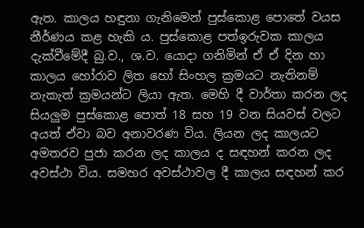ඇත. කාලය හඳුනා ගැනිමෙන් පුස්කොළ පොතේ වයස නීර්ණය කළ හැකි ය. පුස්කොළ පත්ඉරුවක කාලය දැක්වීමේදී බු.ව., ශ.ව. යොදා ගනිමින් ඒ ඒ දින හා කාලය හෝරාව ලිත හෝ සිංහල ක්‍රමයට නැතිනම් නැකැත් ක්‍රමයන්ට ලියා ඇත. මෙහි දී වාර්තා කරන ලද සියලුම පුස්කොළ පොත් 18 සහ 19 වන සියවස් වලට අයත් ඒවා බව අනාවරණ විය. ලියන ලද කාලයට අමතරව පුජා කරන ලද කාලය ද සඳහන් කරන ලද අවස්ථා විය. සමහර අවස්ථාවල දී කාලය සඳහන් කර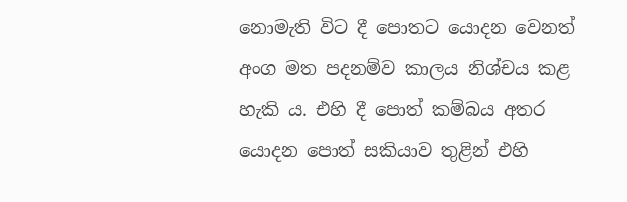නොමැති විට දී පොතට යොදන වෙනත් අංග මත පදනම්ව කාලය නිශ්චය කළ හැකි ය. එහි දී පොත් කම්බය අතර යොදන පොත් සකියාව තුළින් එහි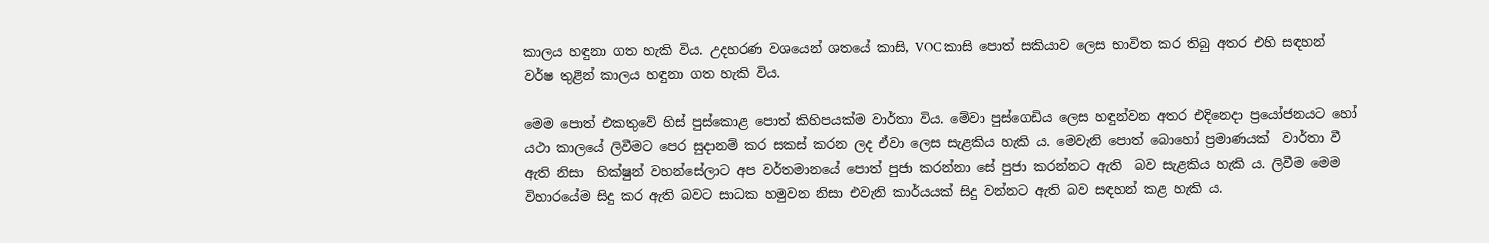කාලය හඳුනා ගත හැකි විය. උදහරණ වශයෙන් ශතයේ කාසි, VOC කාසි පොත් සකියාව ලෙස භාවිත කර තිබු අතර එහි සඳහන් වර්ෂ තුළින් කාලය හඳුනා ගත හැකි විය.

මෙම පොත් එකතුවේ හිස් පුස්කොළ පොත් කිහිපයක්ම වාර්තා විය. මේවා පුස්ගෙඩිය ලෙස හඳුන්වන අතර එදිනෙදා ප්‍රයෝජනයට හෝ යථා කාලයේ ලිවීමට පෙර සුදානම් කර සකස් කරන ලද ඒවා ලෙස සැළකිය හැකි ය. මෙවැනි පොත් බොහෝ ප්‍රමාණයක්  වාර්තා වී ඇති නිසා  භික්ෂුන් වහන්සේලාට අප වර්තමානයේ පොත් පුජා කරන්නා සේ පුජා කරන්නට ඇති  බව සැළකිය හැකි ය. ලිවීම මෙම විහාරයේම සිදු කර ඇති බවට සාධක හමුවන නිසා එවැනි කාර්යයක් සිදු වන්නට ඇති බව සඳහන් කළ හැකි ය.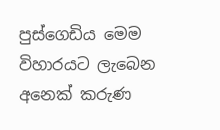පුස්ගෙඩිය මෙම විහාරයට ලැබෙන අනෙක් කරුණ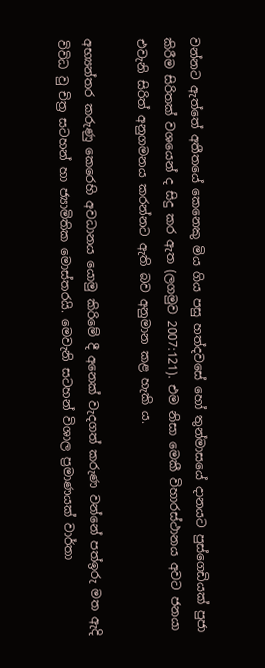වන්නට ඇත්තේ අතීතයේ කෙනෙකු මිය ගිය පසු හත්දවසේ හෝ තුන්මාසයේ දානයට පුස්ගෙඩියක් පුජා කිරීම සිරිතක් වශයෙන් ද සිදු කර ඇත (ලගමුව 2007:121). එම නිසා මෙකී විහාරස්ථානය අවට ජනයා එවැනි සිරිත් අනුගමනය කරන්නට ඇති බව අනුමාන කළ හැකි ය.

අභ්‍යන්තර කරුණු කෙරෙහි අවධානය යොමු කිරිමේ දී අනෙක් වැදගත් කරුණ වන්නේ පත්ඉරු මත ඇදි විවිධ වු චිත්‍ර සටහන් හා ජ්‍යාමිතික මොස්තරයි. මෙවැනි සටහන් විශාල ප්‍රමාණයක් වාර්තා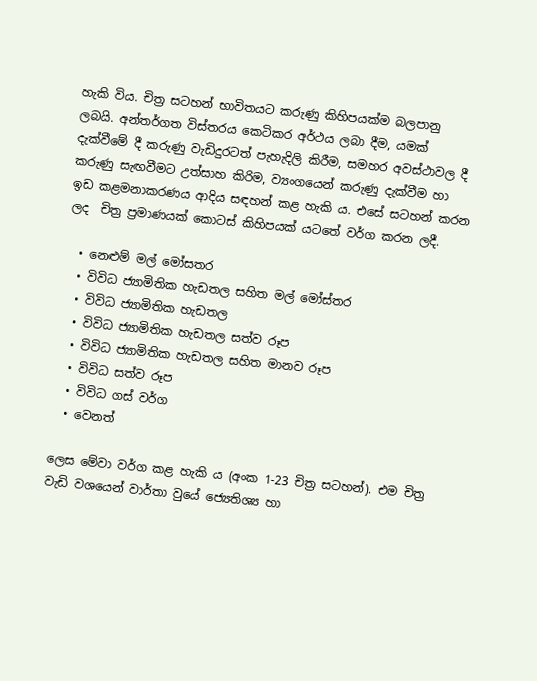හැකි විය. චිත්‍ර සටහන් භාවිතයට කරුණු කිහිපයක්ම බලපානු ලබයි. අන්තර්ගත විස්තරය කෙටිකර අර්ථය ලබා දීම, යමක් දැක්වීමේ දී කරුණු වැඩිදුරටත් පැහැදිලි කිරීම, සමහර අවස්ථාවල දී කරුණු සැඟවීමට උත්සාහ කිරිම, ව්‍යංගයෙන් කරුණු දැක්වීම හා ඉඩ කළමනාකරණය ආදිය සඳහන් කළ හැකි ය. එසේ සටහන් කරන ලද  චිත්‍ර ප්‍රමාණයක් කොටස් කිහිපයක් යටතේ වර්ග කරන ලදී.

  • නෙළුම් මල් මෝසතර
  • විවිධ ජ්‍යාමිතික හැඩතල සහිත මල් මෝස්තර
  • විවිධ ජ්‍යාමිතික හැඩතල
  • විවිධ ජ්‍යාමිතික හැඩතල සත්ව රූප
  • විවිධ ජ්‍යාමිතික හැඩතල සහිත මානව රූප
  • විවිධ සත්ව රූප
  • විවිධ ගස් වර්ග
  • වෙනත්

ලෙස මේවා වර්ග කළ හැකි ය (අංක 1-23 චිත්‍ර සටහන්). එම චිත්‍ර වැඩි වශයෙන් වාර්තා වුයේ ජ්‍යෙතිශ්‍ය හා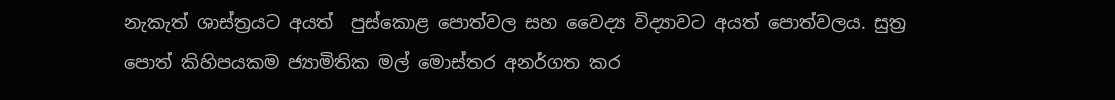නැකැත් ශාස්ත්‍රයට අයත්  පුස්කොළ පොත්වල සහ වෛද්‍ය විද්‍යාවට අයත් පොත්වලය. සුත්‍ර පොත් කිහිපයකම ජ්‍යාමිතික මල් මොස්තර අනර්ගත කර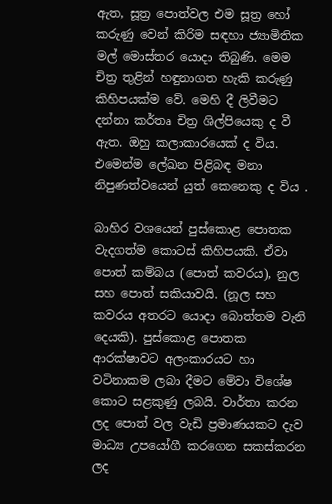ඇත, සූත්‍ර පොත්වල එම සූත්‍ර හෝ කරුණු වෙන් කිරිම සඳහා ජ්‍යාමිතික මල් මොස්තර යොදා තිබුණි. මෙම චිත්‍ර තුළින් හඳුනාගත හැකි කරුණු කිහිපයක්ම වේ. මෙහි දී ලිවීමට දන්නා කර්තෘ චිත්‍ර ශිල්පියෙකු ද වී ඇත. ඔහු කලාකාරයෙක් ද විය. එමෙන්ම ලේඛන පිළිබඳ මනා නිපුණත්වයෙන් යුත් කෙනෙකු ද විය .

බාහිර වශයෙන් පුස්කොළ පොතක වැදගත්ම කොටස් කිහිපයකි. ඒවා පොත් කම්බය (පොත් කවරය), නුල සහ පොත් සකියාවයි. (නූල සහ කවරය අතරට යොදා බොත්තම වැනි දෙයකි). පුස්කොළ පොතක ආරක්ෂාවට අලංකාරයට හා වටිනාකම ලබා දීමට මේවා විශේෂ කොට සළකුණු ලබයි. වාර්තා කරන ලද පොත් වල වැඩි ප්‍රමාණයකට දැව මාධ්‍ය උපයෝගී කරගෙන සකස්කරන ලද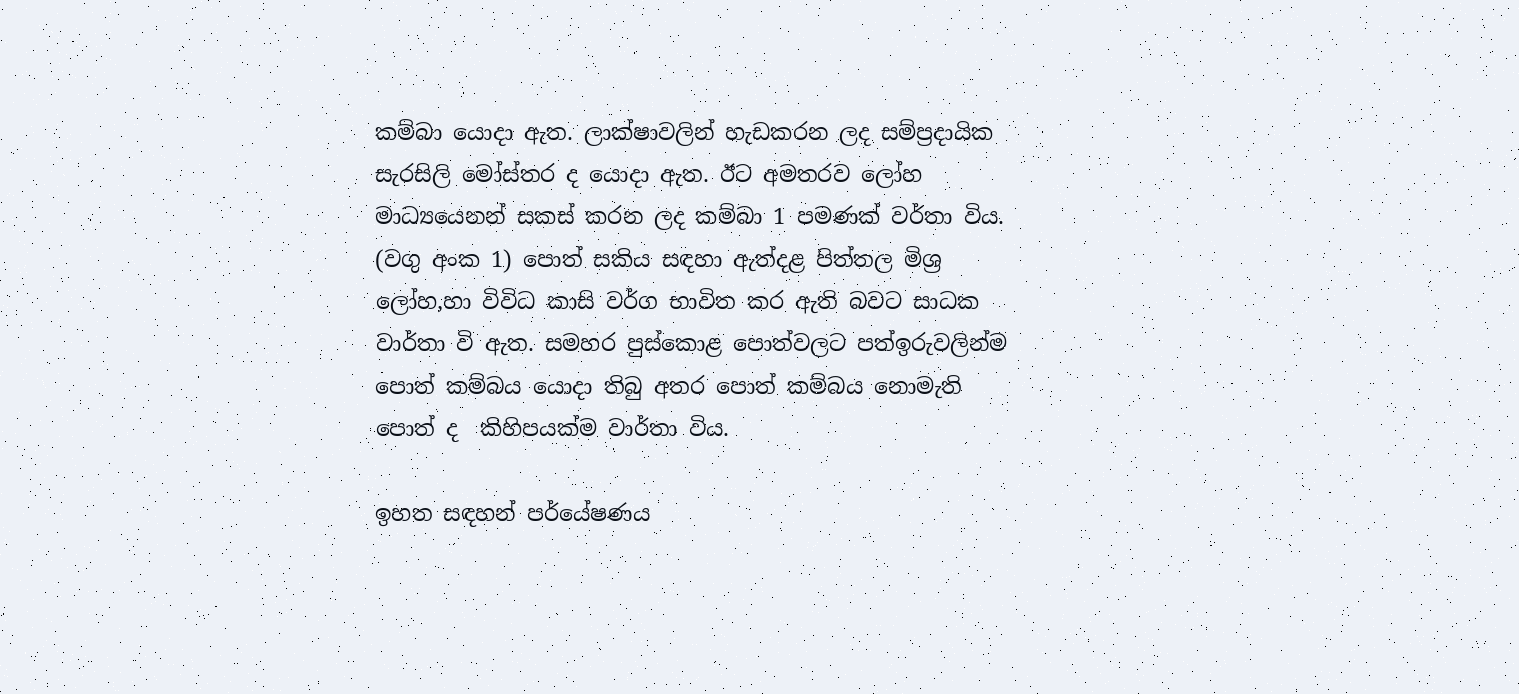කම්බා යොදා ඇත. ලාක්ෂාවලින් හැඩකරන ලද සම්ප්‍රදායික සැරසිලි මෝස්තර ද යොදා ඇත. ඊට අමතරව ලෝහ මාධ්‍යයෙනන් සකස් කරන ලද කම්බා 1 පමණක් වර්තා විය. (වගු අංක 1) පොත් සකිය සඳහා ඇත්දළ පිත්තල මිශ්‍ර ලෝහ,හා විවිධ කාසි වර්ග භාවිත කර ඇති බවට සාධක වාර්තා වි ඇත. සමහර පුස්කොළ පොත්වලට පත්ඉරුවලින්ම පොත් කම්බය යොදා තිබු අතර පොත් කම්බය නොමැති පොත් ද  කිහිපයක්ම වාර්තා විය.

ඉහත සඳහන් පර්යේෂණය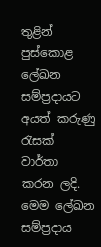තුළින් පුස්කොළ ලේඛන සම්ප්‍රදායට අයත් කරුණු රැසක් වාර්තා කරන ලදි. මෙම ලේඛන සම්ප්‍රදාය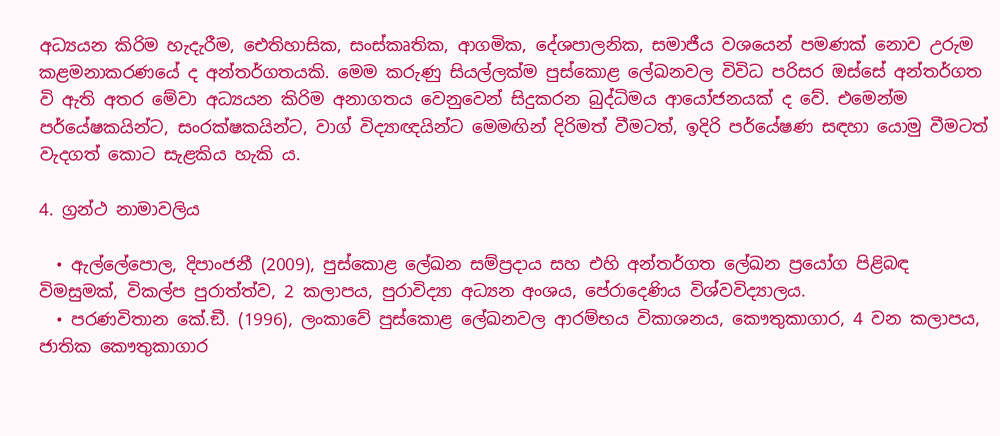අධ්‍යයන කිරිම හැදැරීම, ඓතිහාසික, සංස්කෘතික, ආගමික, දේශපාලනික, සමාජීය වශයෙන් පමණක් නොව උරුම කළමනාකරණයේ ද අන්තර්ගතයකි. මෙම කරුණු සියල්ලක්ම පුස්කොළ ලේඛනවල විවිධ පරිසර ඔස්සේ අන්තර්ගත වි ඇති අතර මේවා අධ්‍යයන කිරිම අනාගතය වෙනුවෙන් සිදුකරන බුද්ධිමය ආයෝජනයක් ද වේ. එමෙන්ම පර්යේෂකයින්ට, සංරක්ෂකයින්ට, වාග් විද්‍යාඥයින්ට මෙමඟින් දිරිමත් වීමටත්, ඉදිරි පර්යේෂණ සඳහා යොමු වීමටත් වැදගත් කොට සැළකිය හැකි ය.

4. ග්‍රන්ථ නාමාවලිය

  • ඇල්ලේපොල, දිපාංජනී (2009), පුස්කොළ ලේඛන සම්ප්‍රදාය සහ එහි අන්තර්ගත ලේඛන ප්‍රයෝග පිළිබඳ විමසුමක්, විකල්ප පුරාත්ත්ව, 2 කලාපය, පුරාවිද්‍යා අධ්‍යන අංශය, පේරාදෙණිය විශ්වවිද්‍යාලය.
  • පරණවිතාන කේ.ඞී. (1996), ලංකාවේ පුස්කොළ ලේඛනවල ආරම්භය විකාශනය, කෞතුකාගාර, 4 වන කලාපය, ජාතික කෞතුකාගාර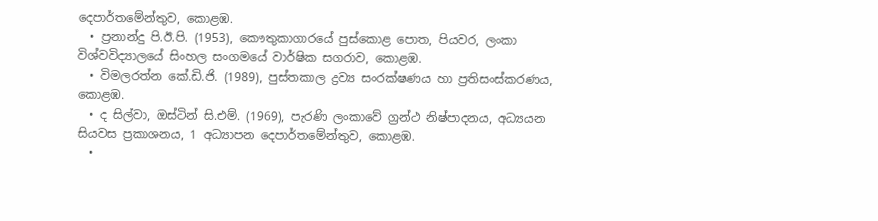දෙපාර්තමේන්තුව, කොළඹ.
  • ප්‍රනාන්දු පි.ඊ.පි. (1953), කෞතුකාගාරයේ පුස්කොළ පොත, පියවර, ලංකා විශ්වවිද්‍යාලයේ සිංහල සංගමයේ වාර්ෂික සගරාව, කොළඹ.
  • විමලරත්න කේ.ඩි.ජි. (1989), පුස්තකාල ද්‍රව්‍ය සංරක්ෂණය හා ප්‍රතිසංස්කරණය, කොළඹ.
  • ද සිල්වා, ඔස්ටින් සි.එම්. (1969), පැරණි ලංකාවේ ග්‍රන්ථ නිෂ්පාදනය, අධ්‍යයන සියවස ප්‍රකාශනය, 1 අධ්‍යාපන දෙපාර්තමේන්තුව, කොළඹ.
  •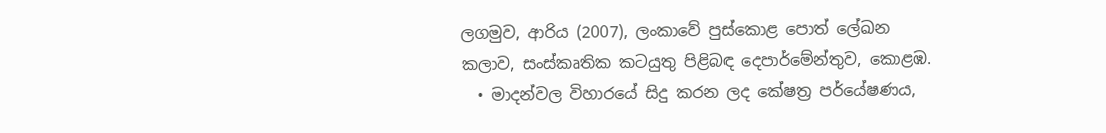ලගමුව, ආරිය (2007), ලංකාවේ පුස්කොළ පොත් ලේඛන කලාව, සංස්කෘතික කටයුතු පිළිබඳ දෙපාර්මේන්තුව, කොළඹ.
  • මාදන්වල විහාරයේ සිදු කරන ලද කේෂත්‍ර පර්යේෂණය,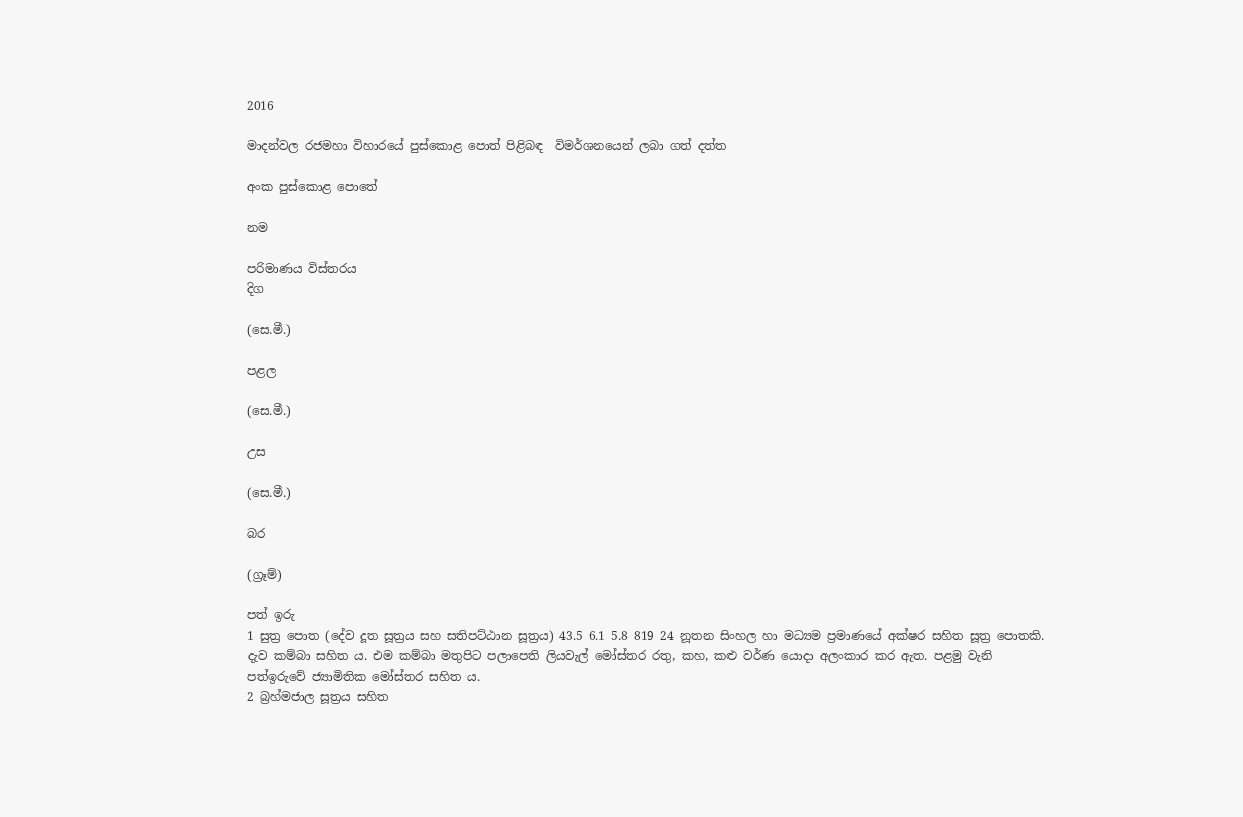2016

මාදන්වල රජමහා විහාරයේ පුස්කොළ පොත් පිළිබඳ  විමර්ශනයෙන් ලබා ගත් දත්ත

අංක පුස්කොළ පොතේ

නම

පරිමාණය විස්තරය
දිග

(සෙ.මී.)

පළල

(සෙ.මී.)

උස

(සෙ.මී.)

බර

(ග්‍රෑම්)

පත් ඉරු
1 සුත්‍ර පොත (දේව දූත සූත්‍රය සහ සතිපට්ඨාන සූත්‍රය) 43.5 6.1 5.8 819 24 නූතන සිංහල හා මධ්‍යම ප්‍රමාණයේ අක්ෂර සහිත සූත්‍ර පොතකි. දැව කම්බා සහිත ය. එම කම්බා මතුපිට පලාපෙති ලියවැල් මෝස්තර රතු, කහ, කළු වර්ණ යොදා අලංකාර කර ඇත. පළමු වැනි පත්ඉරුවේ ජ්‍යාමිතික මෝස්තර සහිත ය.
2 බ්‍රහ්මජාල සූත්‍රය සහිත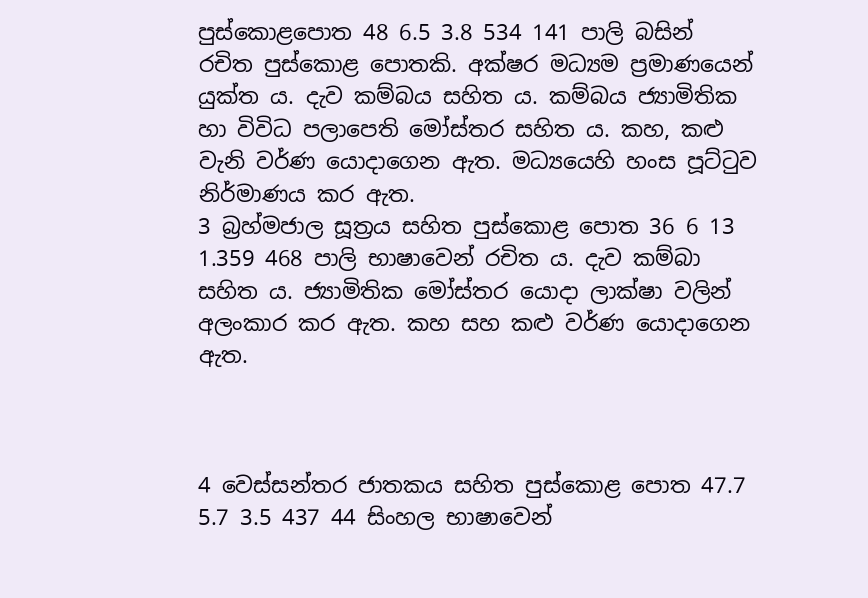පුස්කොළපොත 48 6.5 3.8 534 141 පාලි බසින් රචිත පුස්කොළ පොතකි. අක්ෂර මධ්‍යම ප්‍රමාණයෙන් යුක්ත ය. දැව කම්බය සහිත ය. කම්බය ජ්‍යාමිතික හා විවිධ පලාපෙති මෝස්තර සහිත ය. කහ, කළු වැනි වර්ණ යොදාගෙන ඇත. මධ්‍යයෙහි හංස පූට්ටුව නිර්මාණය කර ඇත.
3 බ්‍රහ්මජාල සූත්‍රය සහිත පුස්කොළ පොත 36 6 13 1.359 468 පාලි භාෂාවෙන් රචිත ය. දැව කම්බා සහිත ය. ජ්‍යාමිතික මෝස්තර යොදා ලාක්ෂා වලින් අලංකාර කර ඇත. කහ සහ කළු වර්ණ යොදාගෙන ඇත.



4 වෙස්සන්තර ජාතකය සහිත පුස්කොළ පොත 47.7 5.7 3.5 437 44 සිංහල භාෂාවෙන්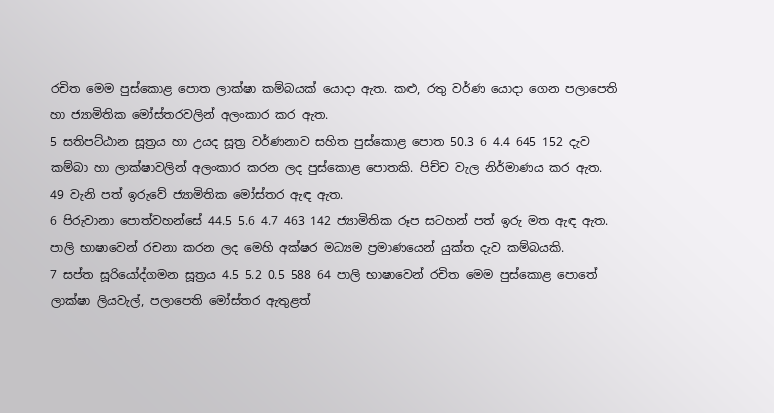රචිත මෙම පුස්කොළ පොත ලාක්ෂා කම්බයක් යොදා ඇත. කළු, රතු වර්ණ යොදා ගෙන පලාපෙති හා ජ්‍යාමිතික මෝස්තරවලින් අලංකාර කර ඇත.
5 සතිපට්ඨාන සූත්‍රය හා උයද සූත්‍ර වර්ණනාව සහිත පුස්කොළ පොත 50.3 6 4.4 645 152 දැව කම්බා හා ලාක්ෂාවලින් අලංකාර කරන ලද පුස්කොළ පොතකි. පිච්ච වැල නිර්මාණය කර ඇත. 49 වැනි පත් ඉරුවේ ජ්‍යාමිතික මෝස්තර ඇඳ ඇත.
6 පිරුවානා පොත්වහන්සේ 44.5 5.6 4.7 463 142 ජ්‍යාමිතික රූප සටහන් පත් ඉරු මත ඇඳ ඇත. පාලි භාෂාවෙන් රචනා කරන ලද මෙහි අක්ෂර මධ්‍යම ප්‍රමාණයෙන් යුක්ත දැව කම්බයකි.
7 සප්ත සූරියෝද්ගමන සූත්‍රය 4.5 5.2 0.5 588 64 පාලි භාෂාවෙන් රචිත මෙම පුස්කොළ පොතේ ලාක්ෂා ලියවැල්, පලාපෙති මෝස්තර ඇතුළත්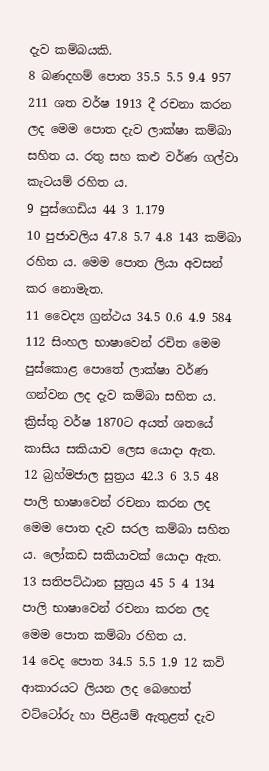දැව කම්බයකි.
8 බණදහම් පොත 35.5 5.5 9.4 957 211 ශත වර්ෂ 1913 දී රචනා කරන ලද මෙම පොත දැව ලාක්ෂා කම්බා සහිත ය. රතු සහ කළු වර්ණ ගල්වා කැටයම් රහිත ය.
9 පුස්ගෙඩිය 44 3 1.179
10 පුජාවලිය 47.8 5.7 4.8 143 කම්බා රහිත ය. මෙම පොත ලියා අවසන් කර නොමැත.
11 වෛද්‍ය ග්‍රන්ථය 34.5 0.6 4.9 584 112 සිංහල භාෂාවෙන් රචිත මෙම පුස්කොළ පොතේ ලාක්ෂා වර්ණ ගන්වන ලද දැව කම්බා සහිත ය. ක්‍රිස්තු වර්ෂ 1870ට අයත් ශතයේ කාසිය සකියාව ලෙස යොදා ඇත.
12 බ්‍රහ්මජාල සුත්‍රය 42.3 6 3.5 48 පාලි භාෂාවෙන් රචනා කරන ලද මෙම පොත දැව සරල කම්බා සහිත ය. ලෝකඩ සකියාවක් යොදා ඇත.
13 සතිපට්ඨාන සුත්‍රය 45 5 4 134 පාලි භාෂාවෙන් රචනා කරන ලද මෙම පොත කම්බා රහිත ය.
14 වෙද පොත 34.5 5.5 1.9 12 කවි ආකාරයට ලියන ලද බෙහෙත් වට්ටෝරු හා පිළියම් ඇතුළත් දැව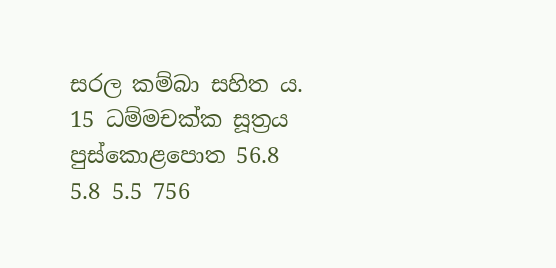සරල කම්බා සහිත ය.
15 ධම්මචක්ක සූත්‍රය පුස්කොළපොත 56.8 5.8 5.5 756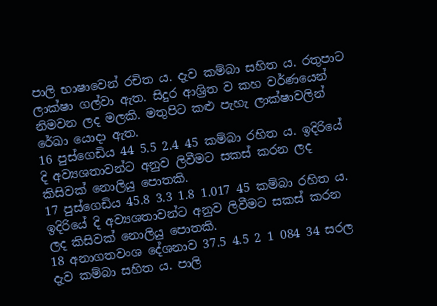පාලි භාෂාවෙන් රචිත ය. දැව කම්බා සහිත ය. රතුපාට ලාක්ෂා ගල්වා ඇත. සිදුර ආශ්‍රිත ව කහ වර්ණයෙන් නිමවන ලද මලකි. මතුපිට කළු පැහැ ලාක්ෂාවලින් රේඛා යොදා ඇත.
16 පුස්ගෙඩිය 44 5.5 2.4 45 කම්බා රහිත ය. ඉදිරියේ දි අව්‍යශතාවන්ට අනුව ලිවීමට සකස් කරන ලද කිසිවක් නොලියු පොතකි.
17 පුස්ගෙඩිය 45.8 3.3 1.8 1.017 45 කම්බා රහිත ය. ඉදිරියේ දි අව්‍යශතාවන්ට අනුව ලිවීමට සකස් කරන ලද කිසිවක් නොලියු පොතකි.
18 අනාගතවංශ දේශනාව 37.5 4.5 2 1 084 34 සරල දැව කම්බා සහිත ය. පාලි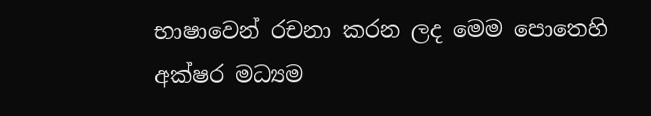භාෂාවෙන් රචනා කරන ලද මෙම පොතෙහි අක්ෂර මධ්‍යම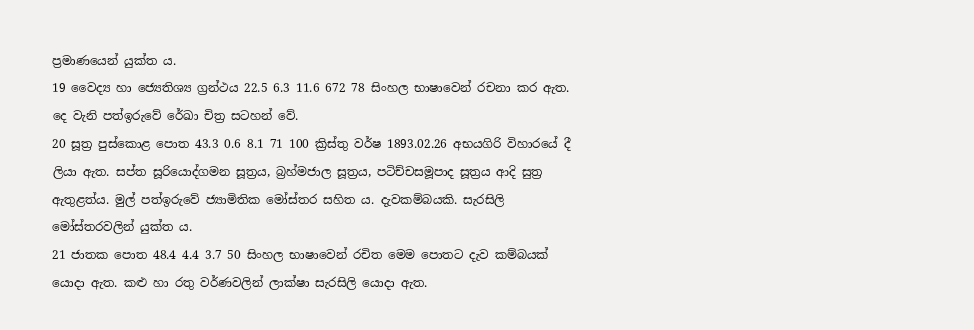ප්‍රමාණයෙන් යුක්ත ය.
19 වෛද්‍ය හා ජ්‍යෙතිශ්‍ය ග්‍රන්ථය 22.5 6.3 11.6 672 78 සිංහල භාෂාවෙන් රචනා කර ඇත. දෙ වැනි පත්ඉරුවේ රේඛා චිත්‍ර සටහන් වේ.
20 සූත්‍ර පුස්කොළ පොත 43.3 0.6 8.1 71 100 ක්‍රිස්තු වර්ෂ 1893.02.26 අභයගිරි විහාරයේ දී ලියා ඇත. සප්ත සූරියොද්ගමන සූත්‍රය, බ්‍රහ්මජාල සූත්‍රය, පටිච්චසමූපාද සූත්‍රය ආදි සුත්‍ර ඇතුළත්ය. මුල් පත්ඉරුවේ ජ්‍යාමිතික මෝස්තර සහිත ය. දැවකම්බයකි. සැරසිලි මෝස්තරවලින් යුක්ත ය.
21 ජාතක පොත 48.4 4.4 3.7 50 සිංහල භාෂාවෙන් රචිත මෙම පොතට දැව කම්බයක් යොදා ඇත. කළු හා රතු වර්ණවලින් ලාක්ෂා සැරසිලි යොදා ඇත.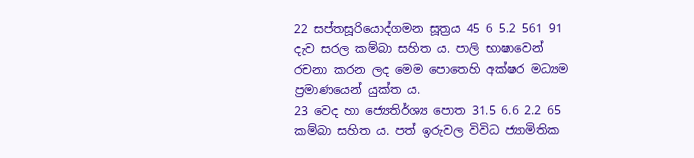22 සප්තසූරියොද්ගමන සූත්‍රය 45 6 5.2 561 91 දැව සරල කම්බා සහිත ය. පාලි භාෂාවෙන් රචනා කරන ලද මෙම පොතෙහි අක්ෂර මධ්‍යම ප්‍රමාණයෙන් යුක්ත ය.
23 වෙද හා ජ්‍යෙතිර්ශ්‍ය පොත 31.5 6.6 2.2 65 කම්බා සහිත ය. පත් ඉරුවල විවිධ ජ්‍යාමිතික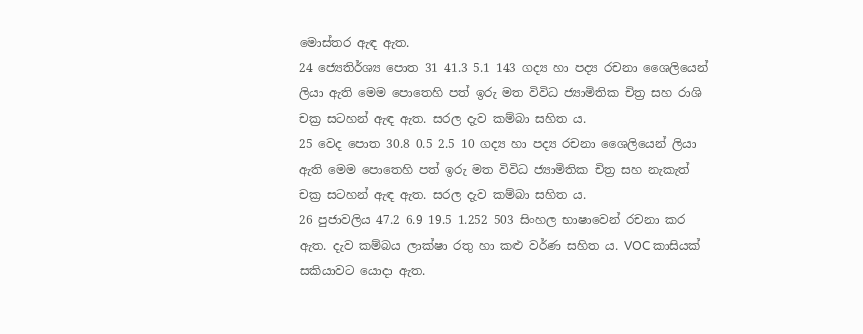මොස්තර ඇඳ ඇත.
24 ජ්‍යෙතිර්ශ්‍ය පොත 31 41.3 5.1 143 ගද්‍ය හා පද්‍ය රචනා ශෛලියෙන් ලියා ඇති මෙම පොතෙහි පත් ඉරු මත විවිධ ජ්‍යාමිතික චිත්‍ර සහ රාශි චක්‍ර සටහන් ඇඳ ඇත. සරල දැව කම්බා සහිත ය.
25 වෙද පොත 30.8 0.5 2.5 10 ගද්‍ය හා පද්‍ය රචනා ශෛලියෙන් ලියා ඇති මෙම පොතෙහි පත් ඉරු මත විවිධ ජ්‍යාමිතික චිත්‍ර සහ නැකැත් චක්‍ර සටහන් ඇඳ ඇත. සරල දැව කම්බා සහිත ය.
26 පුජාවලිය 47.2 6.9 19.5 1.252 503 සිංහල භාෂාවෙන් රචනා කර ඇත. දැව කම්බය ලාක්ෂා රතු හා කළු වර්ණ සහිත ය. VOC කාසියක් සකියාවට යොදා ඇත.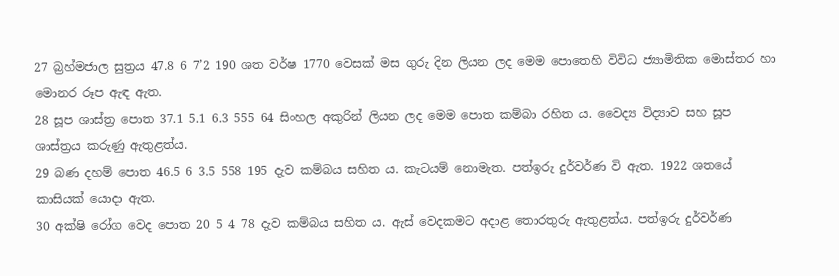27 බ්‍රහ්මජාල සුත්‍රය 47.8 6 7’2 190 ශත වර්ෂ 1770 වෙසක් මස ගුරු දින ලියන ලද මෙම පොතෙහි විවිධ ජ්‍යාමිතික මොස්තර හා මොනර රූප ඇඳ ඇත.
28 සූප ශාස්ත්‍ර පොත 37.1 5.1 6.3 555 64 සිංහල අකුරින් ලියන ලද මෙම පොත කම්බා රහිත ය. වෛද්‍ය විද්‍යාව සහ සූප ශාස්ත්‍රය කරුණු ඇතුළත්ය.
29 බණ දහම් පොත 46.5 6 3.5 558 195 දැව කම්බය සහිත ය. කැටයම් නොමැත. පත්ඉරු දුර්වර්ණ වි ඇත. 1922 ශතයේ කාසියක් යොදා ඇත.
30 අක්ෂි රෝග වෙද පොත 20 5 4 78 දැව කම්බය සහිත ය. ඇස් වෙදකමට අදාළ තොරතුරු ඇතුළත්ය. පත්ඉරු දුර්වර්ණ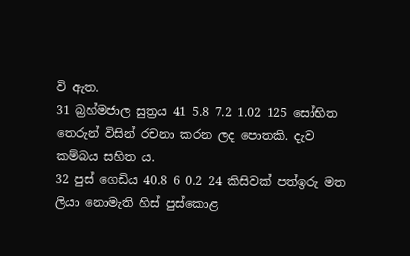වි ඇත.
31 බ්‍රහ්මජාල සුත්‍රය 41 5.8 7.2 1.02 125 සෝභිත තෙරුන් විසින් රචනා කරන ලද පොතකි. දැව කම්බය සහිත ය.
32 පුස් ගෙඩිය 40.8 6 0.2 24 කිසිවක් පත්ඉරු මත ලියා නොමැති හිස් පුස්කොළ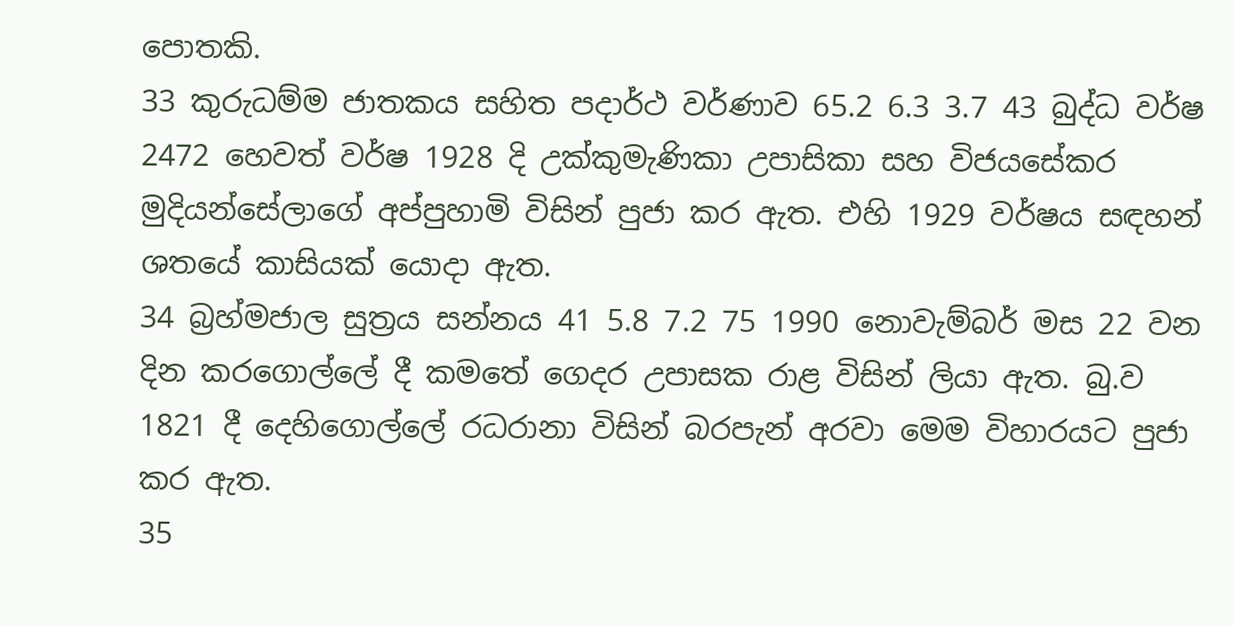පොතකි.
33 කුරුධම්ම ජාතකය සහිත පදාර්ථ වර්ණාව 65.2 6.3 3.7 43 බුද්ධ වර්ෂ 2472 හෙවත් වර්ෂ 1928 දි උක්කුමැණිකා උපාසිකා සහ විජයසේකර මුදියන්සේලාගේ අප්පුහාමි විසින් පුජා කර ඇත. එහි 1929 වර්ෂය සඳහන් ශතයේ කාසියක් යොදා ඇත.
34 බ්‍රහ්මජාල සුත්‍රය සන්නය 41 5.8 7.2 75 1990 නොවැම්බර් මස 22 වන දින කරගොල්ලේ දී කමතේ ගෙදර උපාසක රාළ විසින් ලියා ඇත. බු.ව 1821 දී දෙහිගොල්ලේ රධරානා විසින් බරපැන් අරවා මෙම විහාරයට පුජා කර ඇත.
35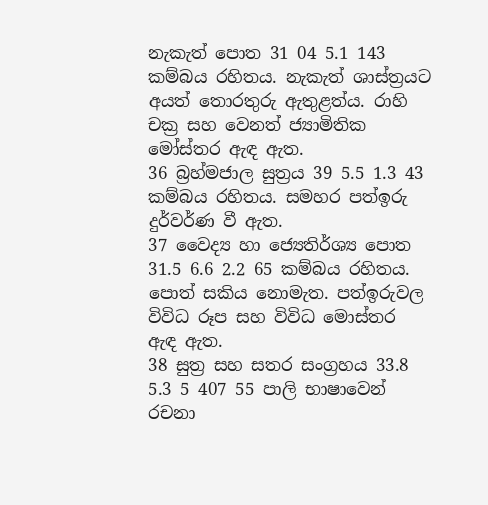නැකැත් පොත 31 04 5.1 143 කම්බය රහිතය. නැකැත් ශාස්ත්‍රයට අයත් තොරතුරු ඇතුළත්ය. රාහි චක්‍ර සහ වෙනත් ජ්‍යාමිතික මෝස්තර ඇඳ ඇත.
36 බ්‍රහ්මජාල සුත්‍රය 39 5.5 1.3 43 කම්බය රහිතය. සමහර පත්ඉරු දුර්වර්ණ වී ඇත.
37 වෛද්‍ය හා ජ්‍යෙතිර්ශ්‍ය පොත 31.5 6.6 2.2 65 කම්බය රහිතය. පොත් සකිය නොමැත. පත්ඉරුවල විවිධ රූප සහ විවිධ මොස්තර ඇඳ ඇත.
38 සුත්‍ර සහ සතර සංග්‍රහය 33.8 5.3 5 407 55 පාලි භාෂාවෙන් රචනා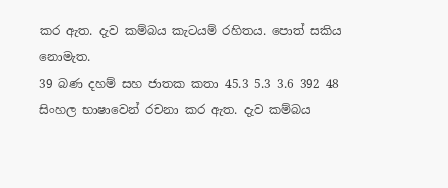කර ඇත. දැව කම්බය කැටයම් රහිතය. පොත් සකිය නොමැත.
39 බණ දහම් සහ ජාතක කතා 45.3 5.3 3.6 392 48 සිංහල භාෂාවෙන් රචනා කර ඇත. දැව කම්බය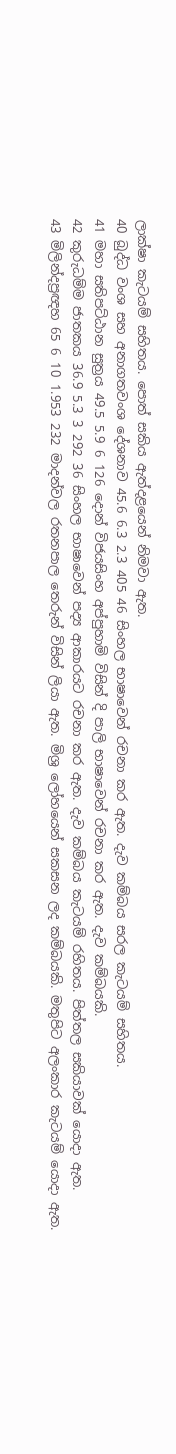ලාක්ෂා කැටයම් සහිතය. පොත් සකිය ඇත්දළයෙන් නිමවා ඇත.
40 බුද්ධ වංශ සහ අනාගතවංශ දේශනාව 45.6 6.3 2.3 405 46 සිංහල භාෂාවෙන් රචනා කර ඇත. දැව කම්බය සරල කැටයම් සහිතය.
41 මහා සතිපට්ඨාන සුත්‍රය 49.5 5.9 6 126 දොන් විජයසිංහ අප්පුහාමි විසින් දි පාලි භාෂාවෙන් රචනා කර ඇත. දැව කම්බයකි.
42 කුරුධම්ම ජාතකය 36.9 5.3 3 292 36 සිංහල භාෂාවෙන් පද්‍ය ආකාරයට රචනා කර ඇත. දැව කම්බය කැටයම් රහිතය. පිත්තල සකියාවක් යොදා ඇත.
43 මිලින්දප්‍රඥහ 65 6 10 1.953 232 මාදන්වල රතනපාල තෙරුන් විසින් ලියා ඇත. මිශ්‍ර ලෝහයෙන් සකසන ලද කම්බයකි. මතුපිට අලංකාර කැටයම් යොදා ඇත.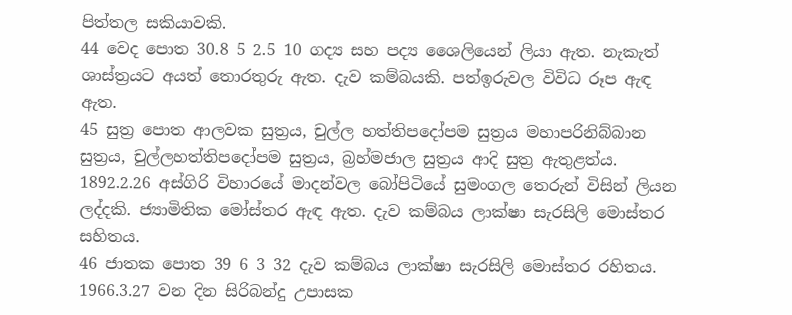පිත්තල සකියාවකි.
44 වෙද පොත 30.8 5 2.5 10 ගද්‍ය සහ පද්‍ය ශෛලියෙන් ලියා ඇත. නැකැත් ශාස්ත්‍රයට අයත් තොරතුරු ඇත. දැව කම්බයකි. පත්ඉරුවල විවිධ රූප ඇඳ ඇත.
45 සුත්‍ර පොත ආලවක සුත්‍රය, චුල්ල හත්තිපදෝපම සුත්‍රය මහාපරිනිබ්බාන සුත්‍රය, චුල්ලහත්තිපදෝපම සුත්‍රය, බ්‍රහ්මජාල සුත්‍රය ආදි සුත්‍ර ඇතුළත්ය. 1892.2.26 අස්ගිරි විහාරයේ මාදන්වල බෝපිටියේ සුමංගල තෙරුන් විසින් ලියන ලද්දකි. ජ්‍යාමිතික මෝස්තර ඇඳ ඇත. දැව කම්බය ලාක්ෂා සැරසිලි මොස්තර සහිතය.
46 ජාතක පොත 39 6 3 32 දැව කම්බය ලාක්ෂා සැරසිලි මොස්තර රහිතය. 1966.3.27 වන දින සිරිබන්දු උපාසක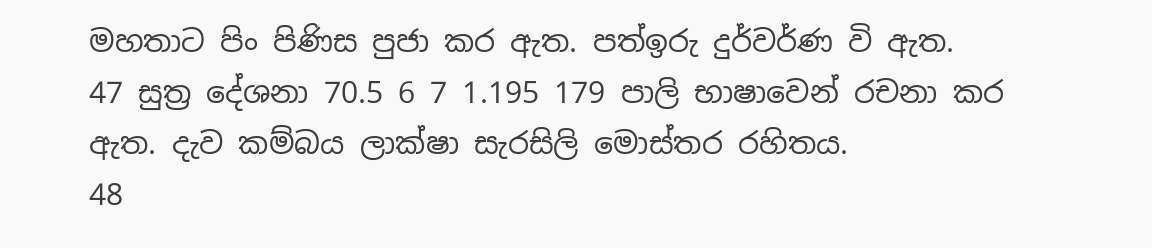මහතාට පිං පිණිස පුජා කර ඇත. පත්ඉරු දුර්වර්ණ වි ඇත.
47 සුත්‍ර දේශනා 70.5 6 7 1.195 179 පාලි භාෂාවෙන් රචනා කර ඇත. දැව කම්බය ලාක්ෂා සැරසිලි මොස්තර රහිතය.
48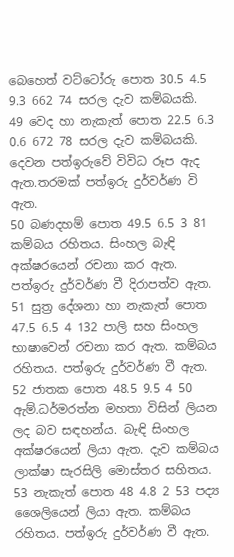බෙහෙත් වට්ටෝරු පොත 30.5 4.5 9.3 662 74 සරල දැව කම්බයකි.
49 වෙද හා නැකැත් පොත 22.5 6.3 0.6 672 78 සරල දැව කම්බයකි. දෙවන පත්ඉරුවේ විවිධ රූප ඇද ඇත.තරමක් පත්ඉරු දුර්වර්ණ වි ඇත.
50 බණදහම් පොත 49.5 6.5 3 81 කම්බය රහිතය. සිංහල බැඳි අක්ෂරයෙන් රචනා කර ඇත. පත්ඉරු දුර්වර්ණ වී දිරාපත්ව ඇත.
51 සුත්‍ර දේශනා හා නැකැත් පොත 47.5 6.5 4 132 පාලි සහ සිංහල භාෂාවෙන් රචනා කර ඇත. කම්බය රහිතය. පත්ඉරු දුර්වර්ණ වී ඇත.
52 ජාතක පොත 48.5 9.5 4 50 ඇම්.ධර්මරත්න මහතා විසින් ලියන ලද බව සඳහන්ය. බැඳි සිංහල අක්ෂරයෙන් ලියා ඇත. දැව කම්බය ලාක්ෂා සැරසිලි මොස්තර සහිතය.
53 නැකැත් පොත 48 4.8 2 53 පද්‍ය ශෛලියෙන් ලියා ඇත. කම්බය රහිතය. පත්ඉරු දුර්වර්ණ වී ඇත.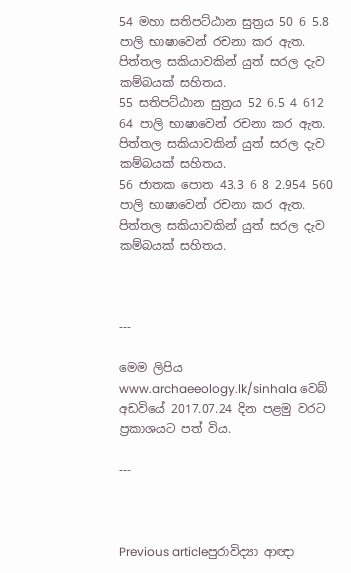54 මහා සතිපට්ඨාන සුත්‍රය 50 6 5.8 පාලි භාෂාවෙන් රචනා කර ඇත. පිත්තල සකියාවකින් යුත් සරල දැව කම්බයක් සහිතය.
55 සතිපට්ඨාන සුත්‍රය 52 6.5 4 612 64 පාලි භාෂාවෙන් රචනා කර ඇත. පිත්තල සකියාවකින් යුත් සරල දැව කම්බයක් සහිතය.
56 ජාතක පොත 43.3 6 8 2.954 560 පාලි භාෂාවෙන් රචනා කර ඇත. පිත්තල සකියාවකින් යුත් සරල දැව කම්බයක් සහිතය.



---

මෙම ලිපිය www.archaeeology.lk/sinhala වෙබ් අඩවියේ 2017.07.24 දින පළමු වරට ප්‍රකාශයට පත් විය.

---



Previous articleපුරාවිද්‍යා ආඥා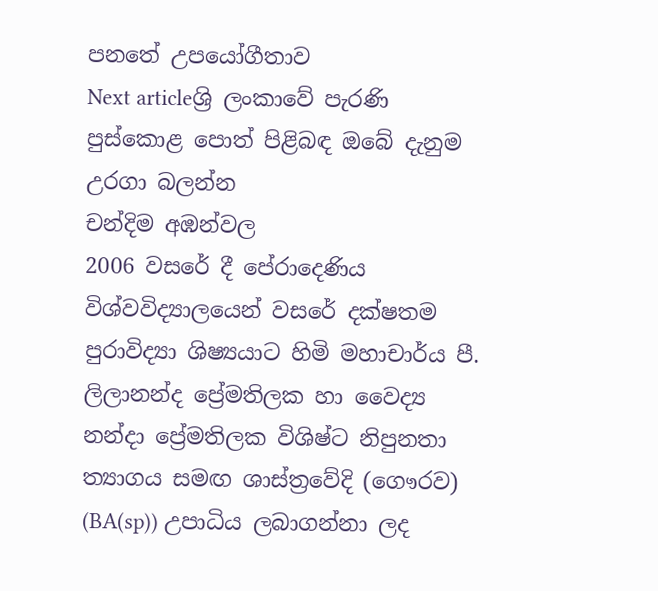පනතේ උපයෝගීතාව
Next articleශ්‍රි ලංකාවේ පැරණි පුස්කොළ පොත් පිළිබඳ ඔබේ දැනුම උරගා බලන්න
චන්දිම අඹන්වල
2006 වසරේ දී පේරාදෙණිය විශ්වවිද්‍යාලයෙන් වසරේ දක්ෂතම පුරාවිද්‍යා ශිෂ්‍යයාට හිමි මහාචාර්ය පී. ලිලානන්ද ප්‍රේමතිලක හා වෛද්‍ය නන්දා ප්‍රේමතිලක විශිෂ්ට නිපුනතා ත්‍යාගය සමඟ ශාස්ත්‍රවේදි (ගෞරව) (BA(sp)) උපාධිය ලබාගන්නා ලද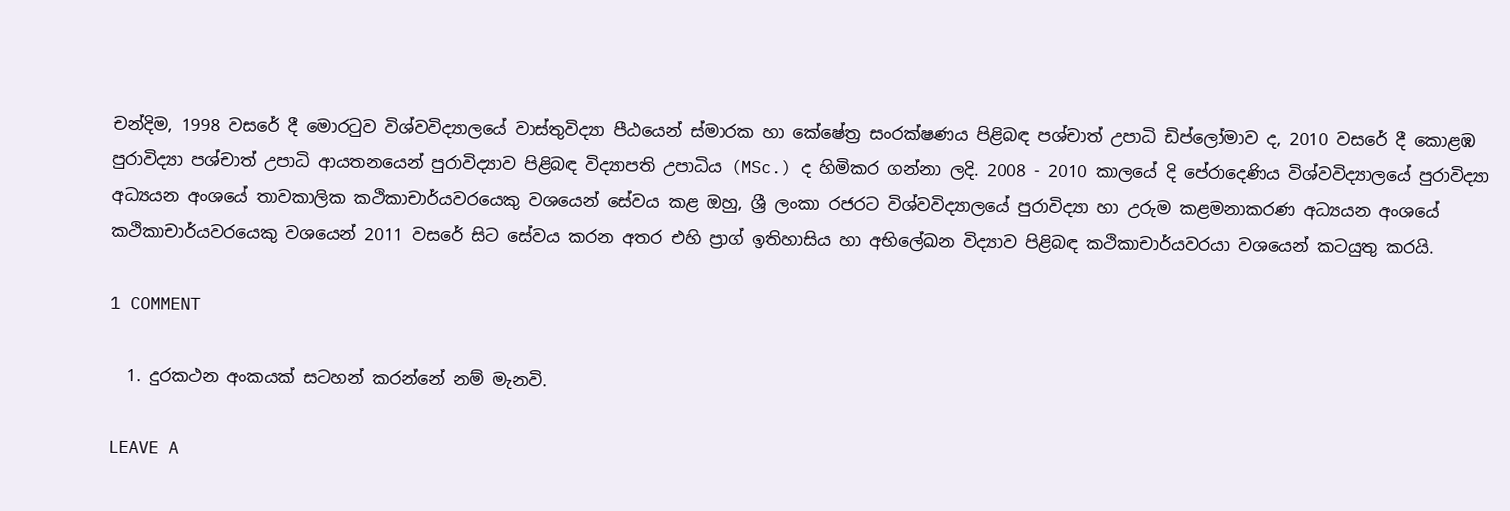චන්දිම, 1998 වසරේ දී මොරටුව විශ්වවිද්‍යාල‍යේ වාස්තුවිද්‍යා පීඨයෙන් ස්මාරක හා කේෂේත්‍ර සංරක්ෂණය පිළිබඳ පශ්චාත් උපාධි ඩිප්ලෝමාව ද, 2010 වසරේ දී කොළඹ පුරාවිද්‍යා පශ්චාත් උපාධි ආයතනයෙන් පුරාවිද්‍යාව පිළිබඳ විද්‍යාපති උපාධිය (MSc.) ද හිමිකර ගන්නා ලදි. 2008 - 2010 කාලයේ දි පේරාදෙණිය විශ්වවිද්‍යාලයේ පුරාවිද්‍යා අධ්‍යයන අංශයේ තාවකාලික කථිකාචාර්යවරයෙකු වශයෙන් සේවය කළ ඔහු, ශ්‍රී ලංකා රජරට විශ්වවිද්‍යාල‍යේ පුරාවිද්‍යා හා උරුම කළමනාකරණ අධ්‍යයන අංශයේ කථිකාචාර්යවරයෙකු වශයෙන් 2011 වසරේ සිට සේවය කරන අතර එහි ප්‍රාග් ඉතිහාසිය හා අභිලේඛන විද්‍යාව පිළිබඳ කථිකාචාර්යවරයා වශයෙන් කටයුතු කරයි.

1 COMMENT

  1. දුරකථන අංකයක් සටහන් කරන්නේ නම් මැනවි.

LEAVE A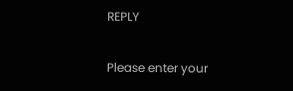REPLY

Please enter your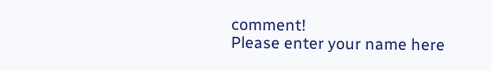comment!
Please enter your name here